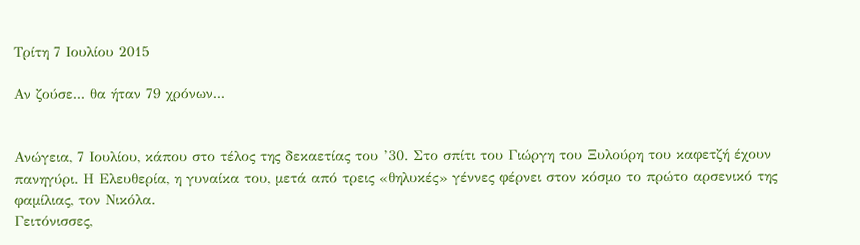Τρίτη 7 Ιουλίου 2015

Αν ζούσε... θα ήταν 79 χρόνων...


Ανώγεια, 7 Ιουλίου, κάπου στο τέλος της δεκαετίας του ’30. Στο σπίτι του Γιώργη του Ξυλούρη του καφετζή έχουν πανηγύρι. Η Ελευθερία, η γυναίκα του, μετά από τρεις «θηλυκές» γέννες φέρνει στον κόσμο το πρώτο αρσενικό της φαμίλιας, τον Νικόλα.
Γειτόνισσες,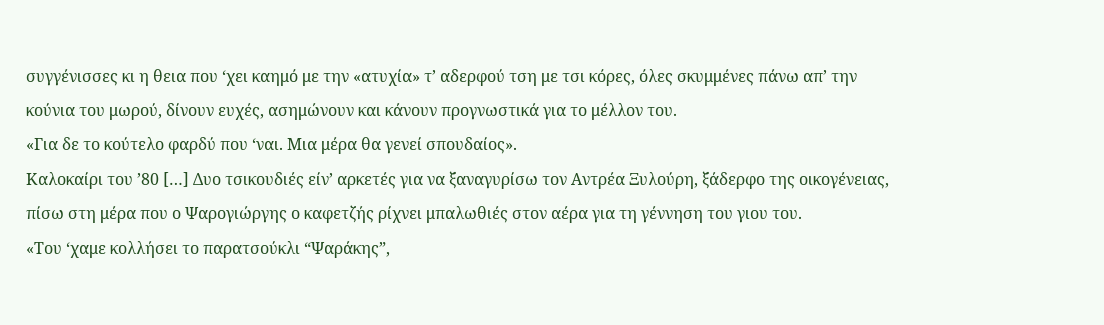συγγένισσες κι η θεια που ‘χει καημό με την «ατυχία» τ’ αδερφού τση με τσι κόρες, όλες σκυμμένες πάνω απ’ την κούνια του μωρού, δίνουν ευχές, ασημώνουν και κάνουν προγνωστικά για το μέλλον του.
«Για δε το κούτελο φαρδύ που ‘ναι. Μια μέρα θα γενεί σπουδαίος».
Καλοκαίρι του ’80 […] Δυο τσικουδιές είν’ αρκετές για να ξαναγυρίσω τον Αντρέα Ξυλούρη, ξάδερφο της οικογένειας, πίσω στη μέρα που ο Ψαρογιώργης ο καφετζής ρίχνει μπαλωθιές στον αέρα για τη γέννηση του γιου του.
«Του ‘χαμε κολλήσει το παρατσούκλι “Ψαράκης”,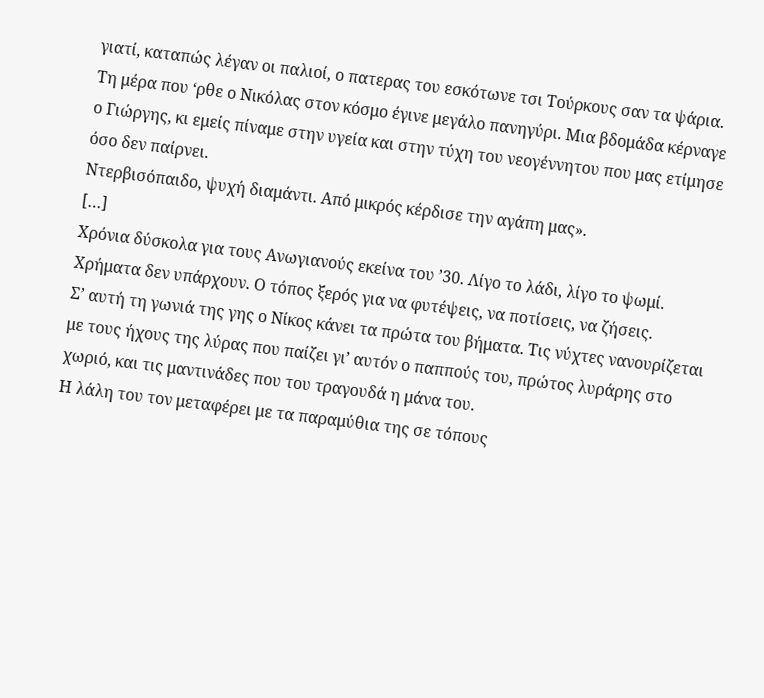γιατί, καταπώς λέγαν οι παλιοί, ο πατερας του εσκότωνε τσι Τούρκους σαν τα ψάρια.
Τη μέρα που ‘ρθε ο Νικόλας στον κόσμο έγινε μεγάλο πανηγύρι. Μια βδομάδα κέρναγε ο Γιώργης, κι εμείς πίναμε στην υγεία και στην τύχη του νεογέννητου που μας ετίμησε όσο δεν παίρνει.
Ντερβισόπαιδο, ψυχή διαμάντι. Από μικρός κέρδισε την αγάπη μας».
[…]
Χρόνια δύσκολα για τους Ανωγιανούς εκείνα του ’30. Λίγο το λάδι, λίγο το ψωμί. Χρήματα δεν υπάρχουν. Ο τόπος ξερός για να φυτέψεις, να ποτίσεις, να ζήσεις.
Σ’ αυτή τη γωνιά της γης ο Νίκος κάνει τα πρώτα του βήματα. Τις νύχτες νανουρίζεται με τους ήχους της λύρας που παίζει γι’ αυτόν ο παππούς του, πρώτος λυράρης στο χωριό, και τις μαντινάδες που του τραγουδά η μάνα του.
Η λάλη του τον μεταφέρει με τα παραμύθια της σε τόπους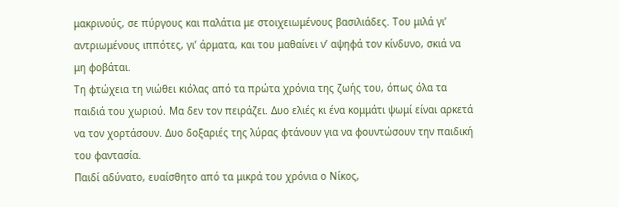μακρινούς, σε πύργους και παλάτια με στοιχειωμένους βασιλιάδες. Του μιλά γι’ αντριωμένους ιππότες, γι’ άρματα, και του μαθαίνει ν’ αψηφά τον κίνδυνο, σκιά να μη φοβάται.
Τη φτώχεια τη νιώθει κιόλας από τα πρώτα χρόνια της ζωής του, όπως όλα τα παιδιά του χωριού. Μα δεν τον πειράζει. Δυο ελιές κι ένα κομμάτι ψωμί είναι αρκετά να τον χορτάσουν. Δυο δοξαριές της λύρας φτάνουν για να φουντώσουν την παιδική του φαντασία.
Παιδί αδύνατο, ευαίσθητο από τα μικρά του χρόνια ο Νίκος,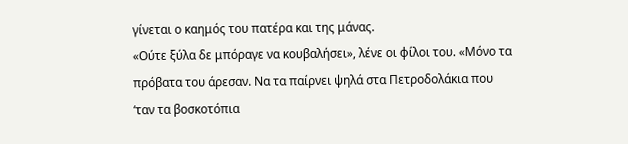γίνεται ο καημός του πατέρα και της μάνας.
«Ούτε ξύλα δε μπόραγε να κουβαλήσει», λένε οι φίλοι του. «Μόνο τα πρόβατα του άρεσαν. Να τα παίρνει ψηλά στα Πετροδολάκια που ‘ταν τα βοσκοτόπια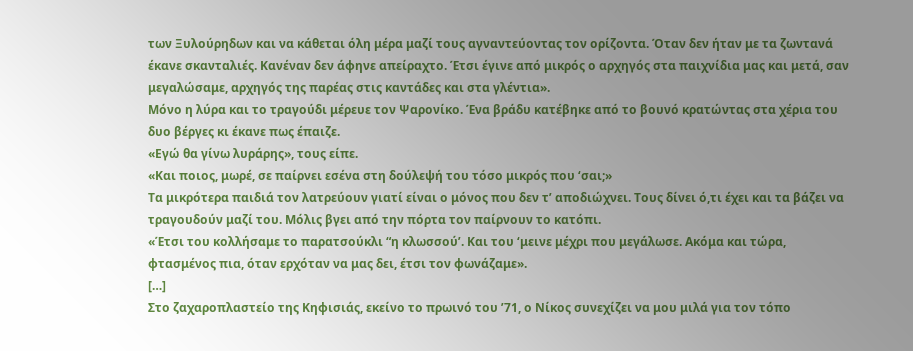των Ξυλούρηδων και να κάθεται όλη μέρα μαζί τους αγναντεύοντας τον ορίζοντα. Όταν δεν ήταν με τα ζωντανά έκανε σκανταλιές. Κανέναν δεν άφηνε απείραχτο. Έτσι έγινε από μικρός ο αρχηγός στα παιχνίδια μας και μετά, σαν μεγαλώσαμε, αρχηγός της παρέας στις καντάδες και στα γλέντια».
Μόνο η λύρα και το τραγούδι μέρευε τον Ψαρονίκο. Ένα βράδυ κατέβηκε από το βουνό κρατώντας στα χέρια του δυο βέργες κι έκανε πως έπαιζε.
«Εγώ θα γίνω λυράρης», τους είπε.
«Και ποιος, μωρέ, σε παίρνει εσένα στη δούλεψή του τόσο μικρός που ‘σαι;»
Τα μικρότερα παιδιά τον λατρεύουν γιατί είναι ο μόνος που δεν τ’ αποδιώχνει. Τους δίνει ό,τι έχει και τα βάζει να τραγουδούν μαζί του. Μόλις βγει από την πόρτα τον παίρνουν το κατόπι.
«Έτσι του κολλήσαμε το παρατσούκλι “η κλωσσού’. Και του ‘μεινε μέχρι που μεγάλωσε. Ακόμα και τώρα, φτασμένος πια, όταν ερχόταν να μας δει, έτσι τον φωνάζαμε».
[…]
Στο ζαχαροπλαστείο της Κηφισιάς, εκείνο το πρωινό του ’71, ο Νίκος συνεχίζει να μου μιλά για τον τόπο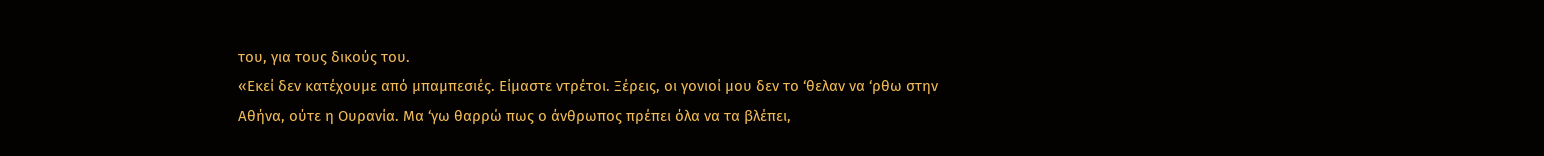του, για τους δικούς του.
«Εκεί δεν κατέχουμε από μπαμπεσιές. Είμαστε ντρέτοι. Ξέρεις, οι γονιοί μου δεν το ‘θελαν να ‘ρθω στην Αθήνα, ούτε η Ουρανία. Μα ‘γω θαρρώ πως ο άνθρωπος πρέπει όλα να τα βλέπει,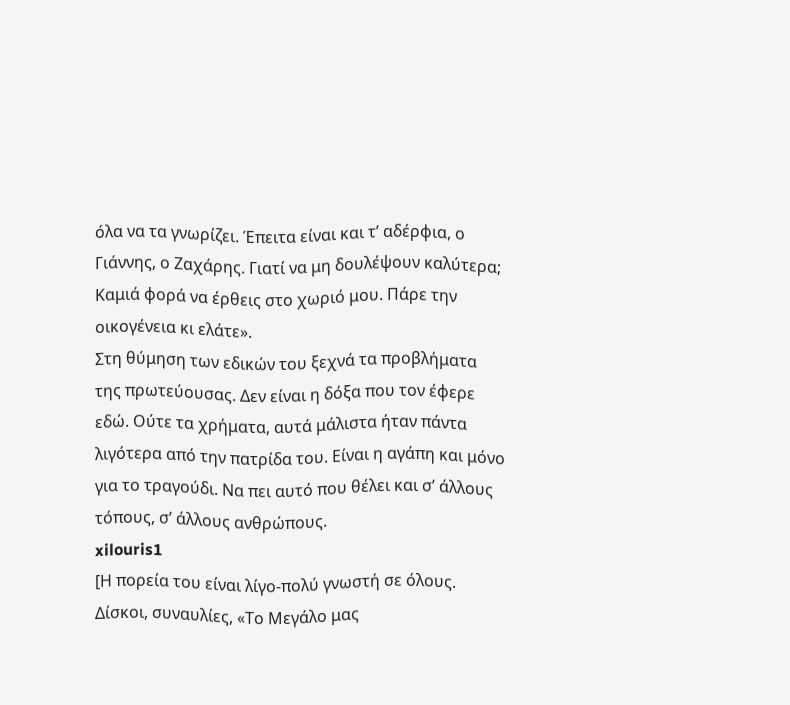όλα να τα γνωρίζει. Έπειτα είναι και τ’ αδέρφια, ο Γιάννης, ο Ζαχάρης. Γιατί να μη δουλέψουν καλύτερα; Καμιά φορά να έρθεις στο χωριό μου. Πάρε την οικογένεια κι ελάτε».
Στη θύμηση των εδικών του ξεχνά τα προβλήματα της πρωτεύουσας. Δεν είναι η δόξα που τον έφερε εδώ. Ούτε τα χρήματα, αυτά μάλιστα ήταν πάντα λιγότερα από την πατρίδα του. Είναι η αγάπη και μόνο για το τραγούδι. Να πει αυτό που θέλει και σ’ άλλους τόπους, σ’ άλλους ανθρώπους.
xilouris1
[Η πορεία του είναι λίγο-πολύ γνωστή σε όλους. Δίσκοι, συναυλίες, «Το Μεγάλο μας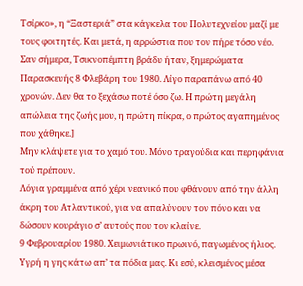Τσίρκο», η “Ξαστεριά” στα κάγκελα του Πολυτεχνείου μαζί με τους φοιτητές. Και μετά, η αρρώστια που τον πήρε τόσο νέο. Σαν σήμερα, Τσικνοπέμπτη βράδυ ήταν, ξημερώματα Παρασκευής 8 Φλεβάρη του 1980. Λίγο παραπάνω από 40 χρονών. Δεν θα το ξεχάσω ποτέ όσο ζω. Η πρώτη μεγάλη απώλεια της ζωής μου, η πρώτη πίκρα, ο πρώτος αγαπημένος που χάθηκε.]
Μην κλάψετε για το χαμό του. Μόνο τραγούδια και περηφάνια τού πρέπουν.
Λόγια γραμμένα από χέρι νεανικό που φθάνουν από την άλλη άκρη του Ατλαντικού, για να απαλύνουν τον πόνο και να δώσουν κουράγιο σ’ αυτούς που τον κλαίνε.
9 Φεβρουαρίου 1980. Χειμωνιάτικο πρωινό, παγωμένος ήλιος. Υγρή η γης κάτω απ’ τα πόδια μας. Κι εσύ, κλεισμένος μέσα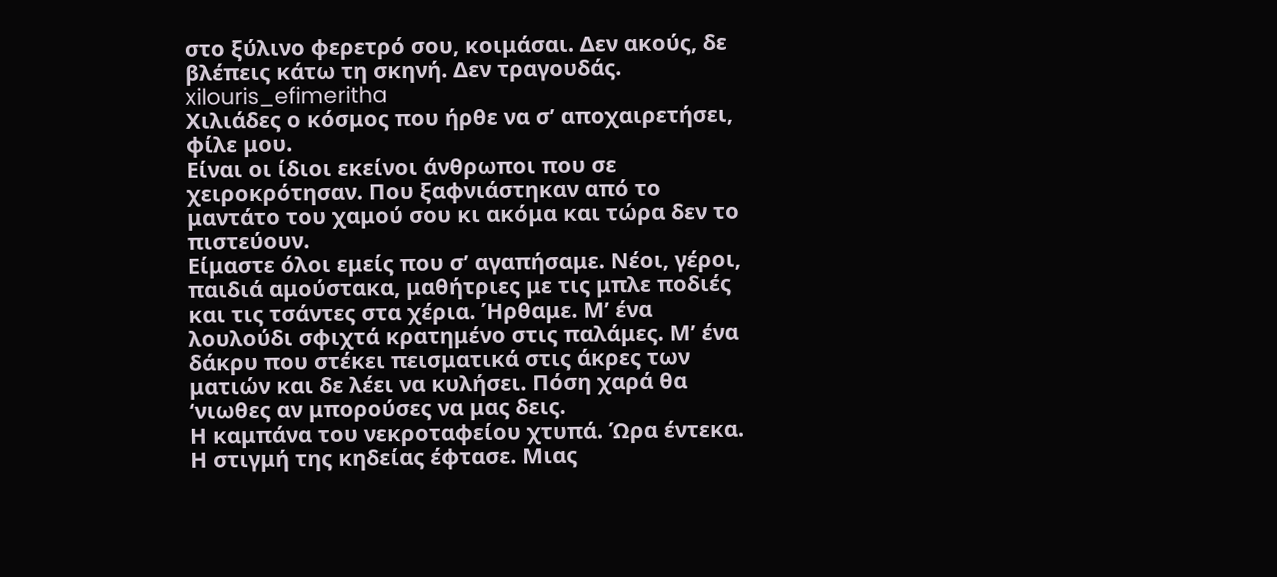στο ξύλινο φερετρό σου, κοιμάσαι. Δεν ακούς, δε βλέπεις κάτω τη σκηνή. Δεν τραγουδάς.
xilouris_efimeritha
Χιλιάδες ο κόσμος που ήρθε να σ’ αποχαιρετήσει, φίλε μου.
Είναι οι ίδιοι εκείνοι άνθρωποι που σε χειροκρότησαν. Που ξαφνιάστηκαν από το μαντάτο του χαμού σου κι ακόμα και τώρα δεν το πιστεύουν.
Είμαστε όλοι εμείς που σ’ αγαπήσαμε. Νέοι, γέροι, παιδιά αμούστακα, μαθήτριες με τις μπλε ποδιές και τις τσάντες στα χέρια. Ήρθαμε. Μ’ ένα λουλούδι σφιχτά κρατημένο στις παλάμες. Μ’ ένα δάκρυ που στέκει πεισματικά στις άκρες των ματιών και δε λέει να κυλήσει. Πόση χαρά θα ‘νιωθες αν μπορούσες να μας δεις.
Η καμπάνα του νεκροταφείου χτυπά. Ώρα έντεκα. Η στιγμή της κηδείας έφτασε. Μιας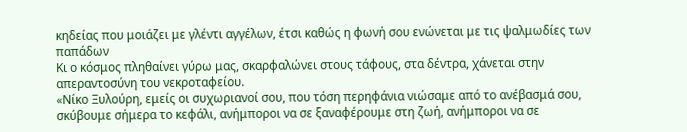κηδείας που μοιάζει με γλέντι αγγέλων, έτσι καθώς η φωνή σου ενώνεται με τις ψαλμωδίες των παπάδων
Κι ο κόσμος πληθαίνει γύρω μας, σκαρφαλώνει στους τάφους, στα δέντρα, χάνεται στην απεραντοσύνη του νεκροταφείου.
«Νίκο Ξυλούρη, εμείς οι συχωριανοί σου, που τόση περηφάνια νιώσαμε από το ανέβασμά σου, σκύβουμε σήμερα το κεφάλι, ανήμποροι να σε ξαναφέρουμε στη ζωή, ανήμποροι να σε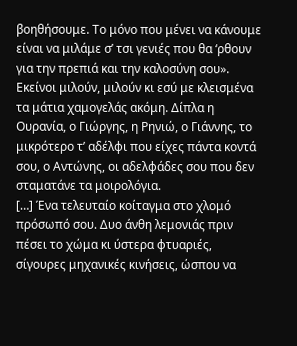βοηθήσουμε. Το μόνο που μένει να κάνουμε είναι να μιλάμε σ’ τσι γενιές που θα ‘ρθουν για την πρεπιά και την καλοσύνη σου».
Εκείνοι μιλούν, μιλούν κι εσύ με κλεισμένα τα μάτια χαμογελάς ακόμη. Δίπλα η Ουρανία, ο Γιώργης, η Ρηνιώ, ο Γιάννης, το μικρότερο τ’ αδέλφι που είχες πάντα κοντά σου, ο Αντώνης, οι αδελφάδες σου που δεν σταματάνε τα μοιρολόγια.
[…] Ένα τελευταίο κοίταγμα στο χλομό πρόσωπό σου. Δυο άνθη λεμονιάς πριν πέσει το χώμα κι ύστερα φτυαριές, σίγουρες μηχανικές κινήσεις, ώσπου να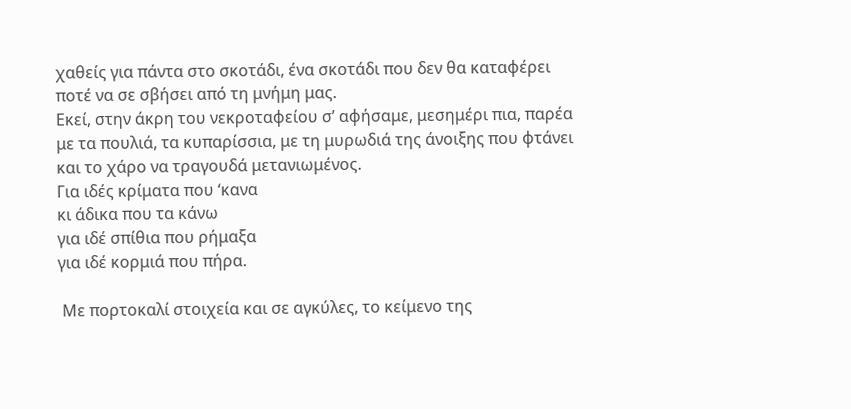χαθείς για πάντα στο σκοτάδι, ένα σκοτάδι που δεν θα καταφέρει ποτέ να σε σβήσει από τη μνήμη μας.
Εκεί, στην άκρη του νεκροταφείου σ’ αφήσαμε, μεσημέρι πια, παρέα με τα πουλιά, τα κυπαρίσσια, με τη μυρωδιά της άνοιξης που φτάνει και το χάρο να τραγουδά μετανιωμένος.
Για ιδές κρίματα που ‘κανα
κι άδικα που τα κάνω
για ιδέ σπίθια που ρήμαξα
για ιδέ κορμιά που πήρα.

 Με πορτοκαλί στοιχεία και σε αγκύλες, το κείμενο της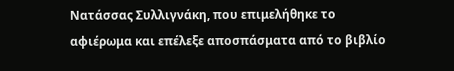Νατάσσας Συλλιγνάκη, που επιμελήθηκε το αφιέρωμα και επέλεξε αποσπάσματα από το βιβλίο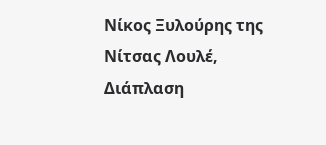Νίκος Ξυλούρης της Νίτσας Λουλέ, Διάπλαση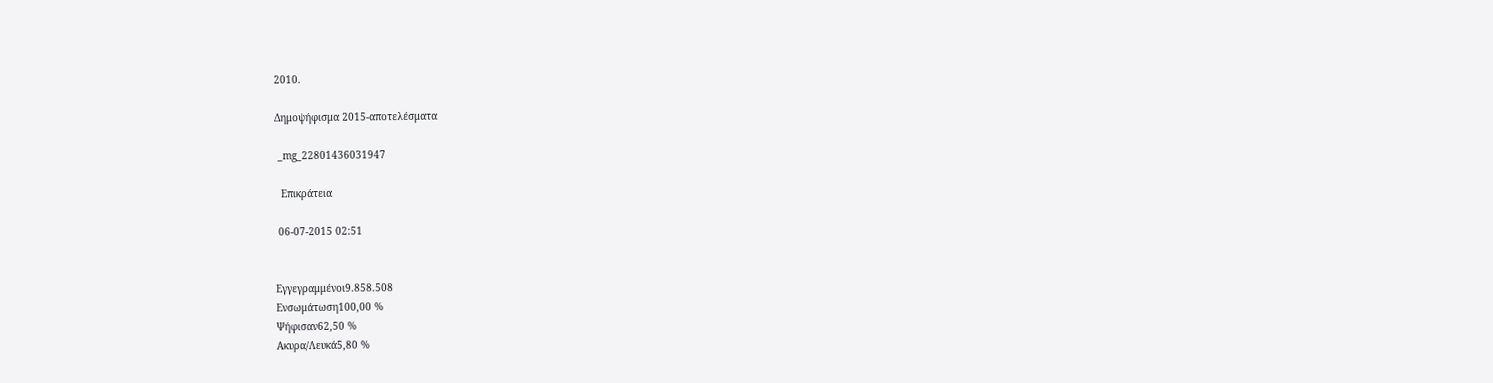2010.

Δημοψήφισμα 2015-αποτελέσματα

 _mg_22801436031947

  Επικράτεια

 06-07-2015 02:51


Εγγεγραμμένοι9.858.508
Ενσωμάτωση100,00 %
Ψήφισαν62,50 %
Ακυρα/Λευκά5,80 %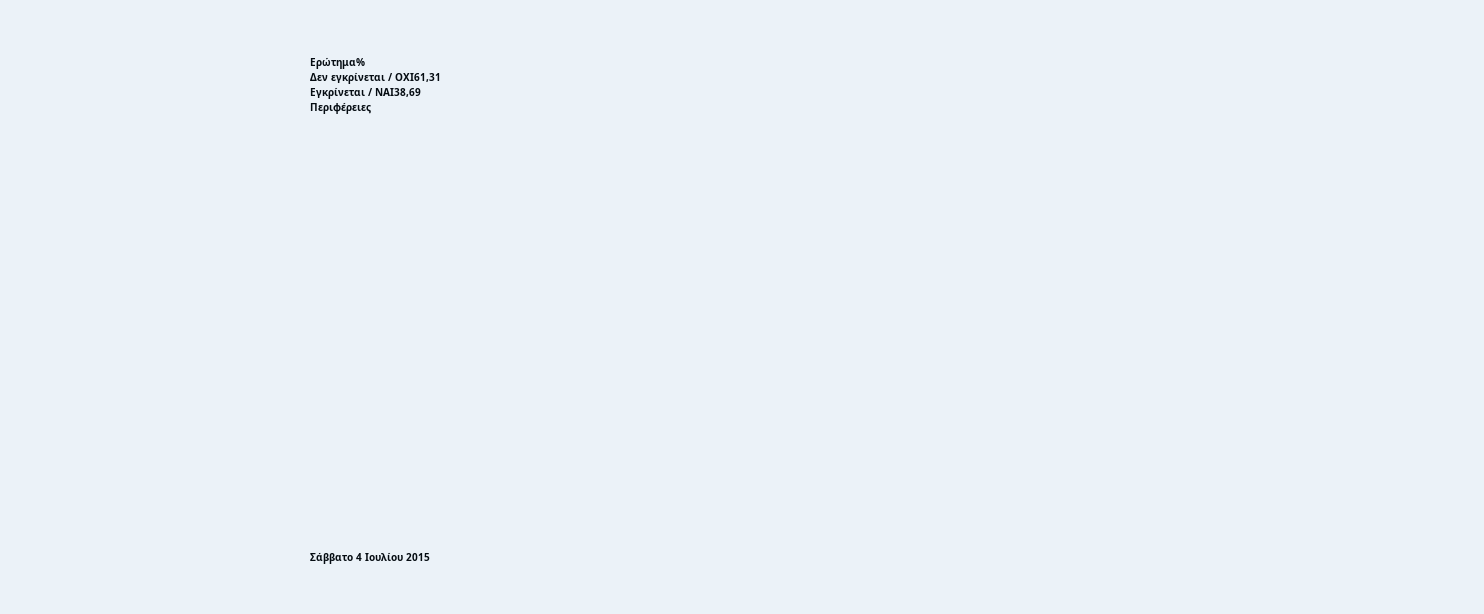Ερώτημα%
Δεν εγκρίνεται / ΟΧΙ61,31
Εγκρίνεται / ΝΑΙ38,69
Περιφέρειες





























Σάββατο 4 Ιουλίου 2015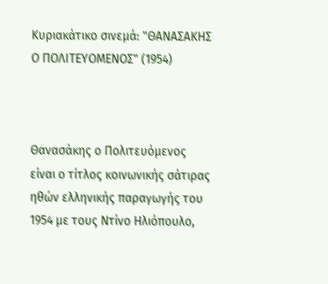Κυριακάτικο σινεμά: "ΘΑΝΑΣΑΚΗΣ Ο ΠΟΛΙΤΕΥΟΜΕΝΟΣ" (1954)



Θανασάκης ο Πολιτευόμενος είναι ο τίτλος κοινωνικής σάτιρας ηθών ελληνικής παραγωγής του 1954 με τους Ντίνο Ηλιόπουλο,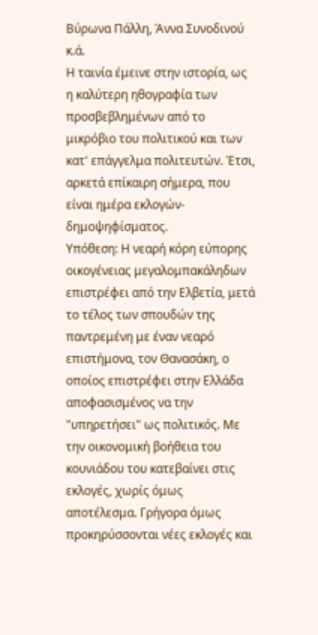Βύρωνα Πάλλη, Άννα Συνοδινού κ.ά.
Η ταινία έμεινε στην ιστορία, ως η καλύτερη ηθογραφία των προσβεβλημένων από το μικρόβιο του πολιτικού και των κατ' επάγγελμα πολιτευτών. Έτσι, αρκετά επίκαιρη σήμερα, που είναι ημέρα εκλογών-δημοψηφίσματος.
Υπόθεση: Η νεαρή κόρη εύπορης οικογένειας μεγαλομπακάληδων επιστρέφει από την Ελβετία, μετά το τέλος των σπουδών της παντρεμένη με έναν νεαρό επιστήμονα, τον Θανασάκη, ο οποίος επιστρέφει στην Ελλάδα αποφασισμένος να την "υπηρετήσει" ως πολιτικός. Με την οικονομική βοήθεια του κουνιάδου του κατεβαίνει στις εκλογές, χωρίς όμως αποτέλεσμα. Γρήγορα όμως προκηρύσσονται νέες εκλογές και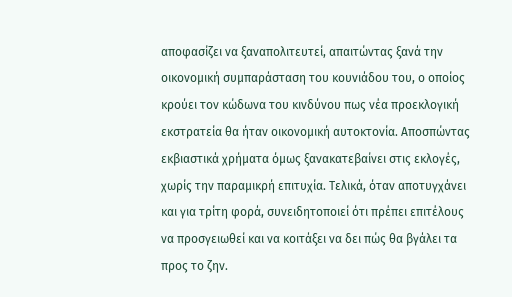αποφασίζει να ξαναπολιτευτεί, απαιτώντας ξανά την οικονομική συμπαράσταση του κουνιάδου του, ο οποίος κρούει τον κώδωνα του κινδύνου πως νέα προεκλογική εκστρατεία θα ήταν οικονομική αυτοκτονία. Αποσπώντας εκβιαστικά χρήματα όμως ξανακατεβαίνει στις εκλογές, χωρίς την παραμικρή επιτυχία. Τελικά, όταν αποτυγχάνει και για τρίτη φορά, συνειδητοποιεί ότι πρέπει επιτέλους να προσγειωθεί και να κοιτάξει να δει πώς θα βγάλει τα προς το ζην.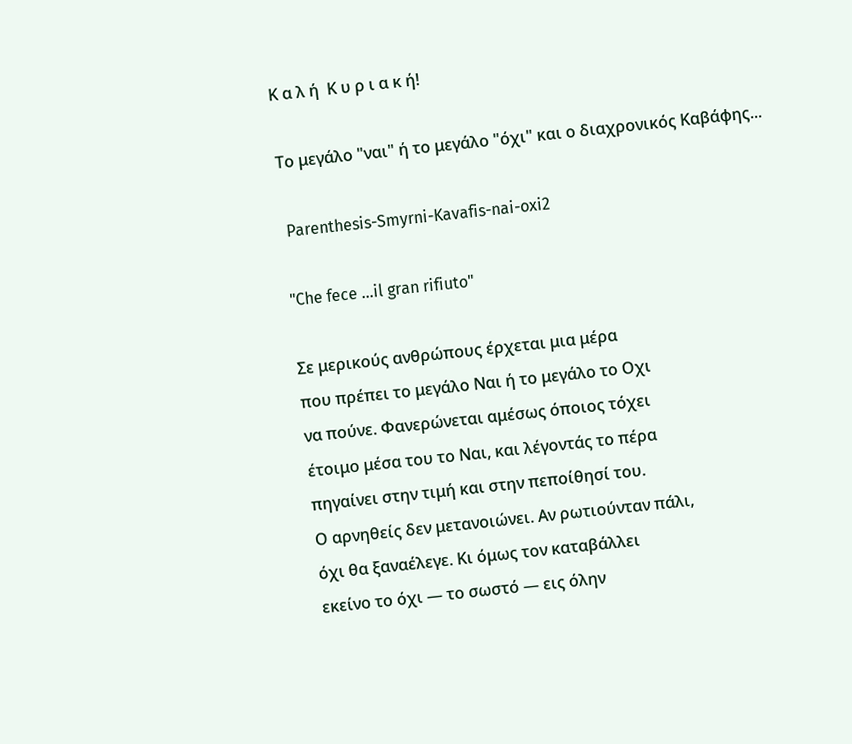Κ α λ ή  Κ υ ρ ι α κ ή!

Το μεγάλο "ναι" ή το μεγάλο "όχι" και ο διαχρονικός Καβάφης...

 Parenthesis-Smyrni-Kavafis-nai-oxi2

"Che fece …il gran rifiuto"

Σε μερικούς ανθρώπους έρχεται μια μέρα
που πρέπει το μεγάλο Ναι ή το μεγάλο το Οχι
να πούνε. Φανερώνεται αμέσως όποιος τόχει
έτοιμο μέσα του το Ναι, και λέγοντάς το πέρα
πηγαίνει στην τιμή και στην πεποίθησί του.
Ο αρνηθείς δεν μετανοιώνει. Αν ρωτιούνταν πάλι,
όχι θα ξαναέλεγε. Κι όμως τον καταβάλλει
εκείνο το όχι — το σωστό — εις όλην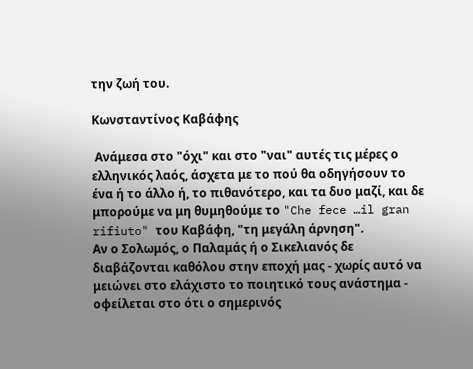την ζωή του.

Κωνσταντίνος Καβάφης

 Ανάμεσα στο "όχι" και στο "ναι" αυτές τις μέρες ο ελληνικός λαός, άσχετα με το πού θα οδηγήσουν το ένα ή το άλλο ή, το πιθανότερο, και τα δυο μαζί, και δε μπορούμε να μη θυμηθούμε το "Che fece …il gran rifiuto" του Καβάφη, "τη μεγάλη άρνηση".
Αν ο Σολωμός, ο Παλαμάς ή ο Σικελιανός δε διαβάζονται καθόλου στην εποχή μας - χωρίς αυτό να μειώνει στο ελάχιστο το ποιητικό τους ανάστημα - οφείλεται στο ότι ο σημερινός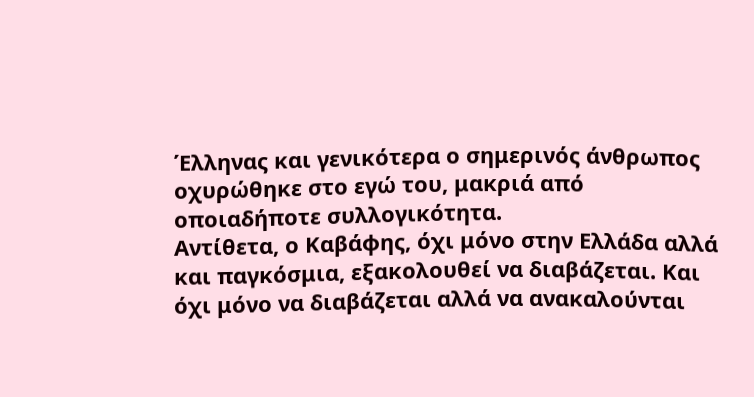Έλληνας και γενικότερα ο σημερινός άνθρωπος οχυρώθηκε στο εγώ του, μακριά από οποιαδήποτε συλλογικότητα.
Αντίθετα, ο Καβάφης, όχι μόνο στην Ελλάδα αλλά και παγκόσμια, εξακολουθεί να διαβάζεται. Και όχι μόνο να διαβάζεται αλλά να ανακαλούνται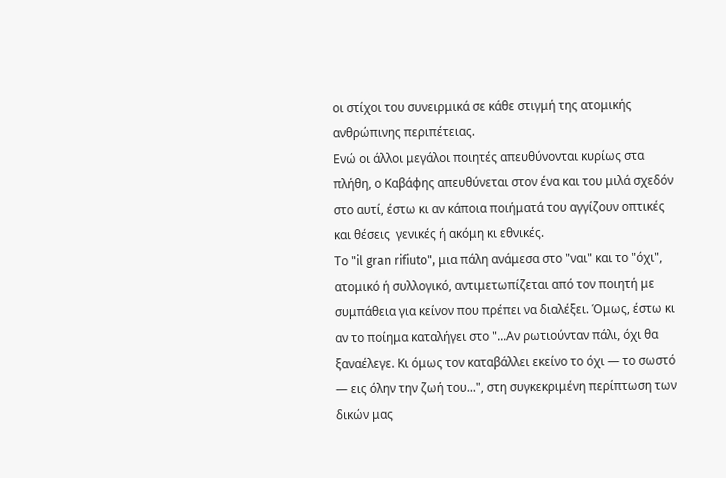οι στίχοι του συνειρμικά σε κάθε στιγμή της ατομικής ανθρώπινης περιπέτειας.
Ενώ οι άλλοι μεγάλοι ποιητές απευθύνονται κυρίως στα πλήθη, ο Καβάφης απευθύνεται στον ένα και του μιλά σχεδόν στο αυτί, έστω κι αν κάποια ποιήματά του αγγίζουν οπτικές και θέσεις  γενικές ή ακόμη κι εθνικές.
Το "il gran rifiuto", μια πάλη ανάμεσα στο "ναι" και το "όχι", ατομικό ή συλλογικό, αντιμετωπίζεται από τον ποιητή με συμπάθεια για κείνον που πρέπει να διαλέξει. Όμως, έστω κι αν το ποίημα καταλήγει στο "...Αν ρωτιούνταν πάλι, όχι θα ξαναέλεγε. Κι όμως τον καταβάλλει εκείνο το όχι — το σωστό — εις όλην την ζωή του...", στη συγκεκριμένη περίπτωση των δικών μας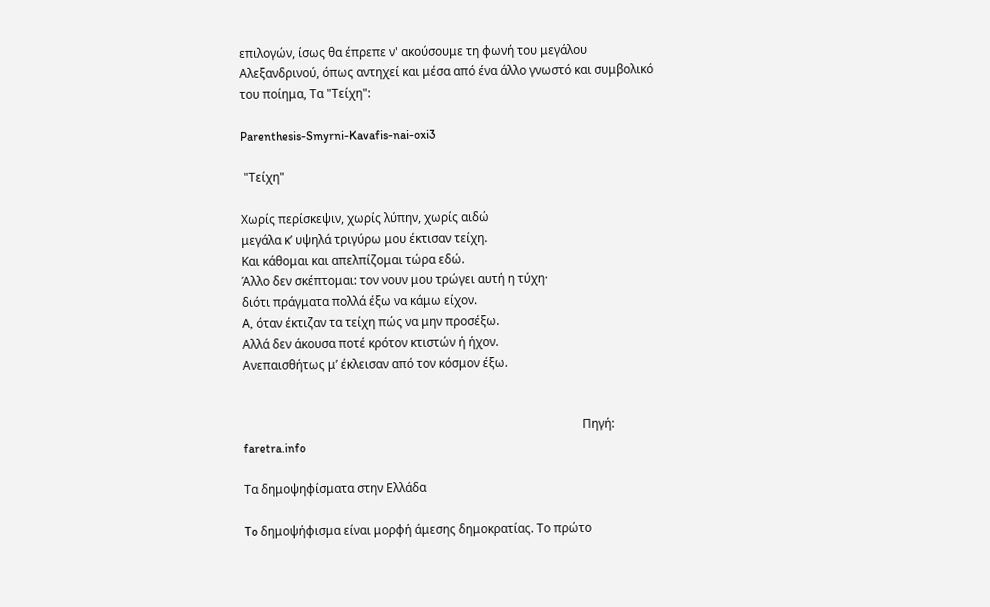επιλογών, ίσως θα έπρεπε ν' ακούσουμε τη φωνή του μεγάλου Αλεξανδρινού, όπως αντηχεί και μέσα από ένα άλλο γνωστό και συμβολικό του ποίημα, Τα "Τείχη":

Parenthesis-Smyrni-Kavafis-nai-oxi3

 "Τείχη"

Χωρίς περίσκεψιν, χωρίς λύπην, χωρίς αιδώ
μεγάλα κ’ υψηλά τριγύρω μου έκτισαν τείχη.
Και κάθομαι και απελπίζομαι τώρα εδώ.
Άλλο δεν σκέπτομαι: τον νουν μου τρώγει αυτή η τύχη·
διότι πράγματα πολλά έξω να κάμω είχον.
A, όταν έκτιζαν τα τείχη πώς να μην προσέξω.
Aλλά δεν άκουσα ποτέ κρότον κτιστών ή ήχον.
Aνεπαισθήτως μ’ έκλεισαν από τον κόσμον έξω.


                                                                                                                 Πηγή:  faretra.info

Τα δημοψηφίσματα στην Ελλάδα

To δημοψήφισμα είναι μορφή άμεσης δημοκρατίας. Το πρώτο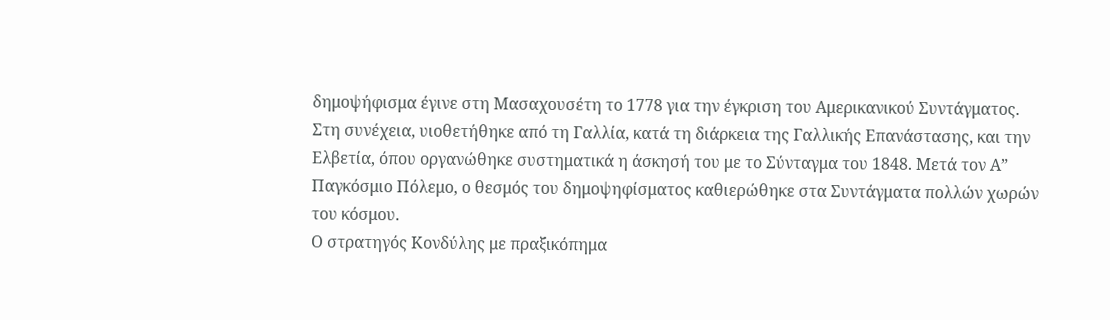δημοψήφισμα έγινε στη Μασαχουσέτη το 1778 για την έγκριση του Αμερικανικού Συντάγματος. Στη συνέχεια, υιοθετήθηκε από τη Γαλλία, κατά τη διάρκεια της Γαλλικής Επανάστασης, και την Ελβετία, όπου οργανώθηκε συστηματικά η άσκησή του με το Σύνταγμα του 1848. Μετά τον Α” Παγκόσμιο Πόλεμο, ο θεσμός του δημοψηφίσματος καθιερώθηκε στα Συντάγματα πολλών χωρών του κόσμου.
Ο στρατηγός Κονδύλης με πραξικόπημα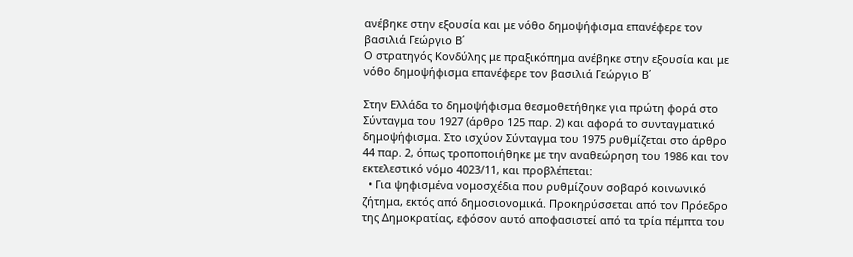ανέβηκε στην εξουσία και με νόθο δημοψήφισμα επανέφερε τον βασιλιά Γεώργιο Β΄
Ο στρατηγός Κονδύλης με πραξικόπημα ανέβηκε στην εξουσία και με νόθο δημοψήφισμα επανέφερε τον βασιλιά Γεώργιο Β΄

Στην Ελλάδα το δημοψήφισμα θεσμοθετήθηκε για πρώτη φορά στο Σύνταγμα του 1927 (άρθρο 125 παρ. 2) και αφορά το συνταγματικό δημοψήφισμα. Στο ισχύον Σύνταγμα του 1975 ρυθμίζεται στο άρθρο 44 παρ. 2, όπως τροποποιήθηκε με την αναθεώρηση του 1986 και τον εκτελεστικό νόμο 4023/11, και προβλέπεται:
  • Για ψηφισμένα νομοσχέδια που ρυθμίζουν σοβαρό κοινωνικό ζήτημα, εκτός από δημοσιονομικά. Προκηρύσσεται από τον Πρόεδρο της Δημοκρατίας, εφόσον αυτό αποφασιστεί από τα τρία πέμπτα του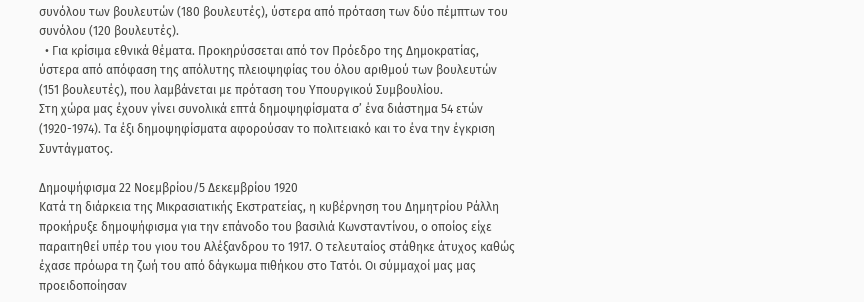συνόλου των βουλευτών (180 βουλευτές), ύστερα από πρόταση των δύο πέμπτων του συνόλου (120 βουλευτές).
  • Για κρίσιμα εθνικά θέματα. Προκηρύσσεται από τον Πρόεδρο της Δημοκρατίας, ύστερα από απόφαση της απόλυτης πλειοψηφίας του όλου αριθμού των βουλευτών (151 βουλευτές), που λαμβάνεται με πρόταση του Υπουργικού Συμβουλίου.
Στη χώρα μας έχουν γίνει συνολικά επτά δημοψηφίσματα σ’ ένα διάστημα 54 ετών (1920-1974). Τα έξι δημοψηφίσματα αφορούσαν το πολιτειακό και το ένα την έγκριση Συντάγματος.

Δημοψήφισμα 22 Νοεμβρίου/5 Δεκεμβρίου 1920
Κατά τη διάρκεια της Μικρασιατικής Εκστρατείας, η κυβέρνηση του Δημητρίου Ράλλη προκήρυξε δημοψήφισμα για την επάνοδο του βασιλιά Κωνσταντίνου, ο οποίος είχε παραιτηθεί υπέρ του γιου του Αλέξανδρου το 1917. Ο τελευταίος στάθηκε άτυχος καθώς έχασε πρόωρα τη ζωή του από δάγκωμα πιθήκου στο Τατόι. Οι σύμμαχοί μας μας προειδοποίησαν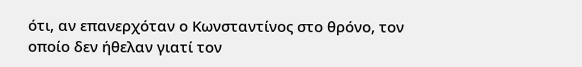ότι, αν επανερχόταν ο Κωνσταντίνος στο θρόνο, τον οποίο δεν ήθελαν γιατί τον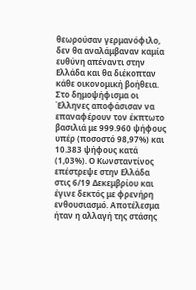θεωρούσαν γερμανόφιλο, δεν θα αναλάμβαναν καμία ευθύνη απέναντι στην Ελλάδα και θα διέκοπταν κάθε οικονομική βοήθεια. Στο δημοψήφισμα οι Έλληνες αποφάσισαν να επαναφέρουν τον έκπτωτο βασιλιά με 999.960 ψήφους υπέρ (ποσοστό 98,97%) και 10.383 ψήφους κατά (1,03%). Ο Κωνσταντίνος επέστρεψε στην Ελλάδα στις 6/19 Δεκεμβρίου και έγινε δεκτός με φρενήρη ενθουσιασμό. Αποτέλεσμα ήταν η αλλαγή της στάσης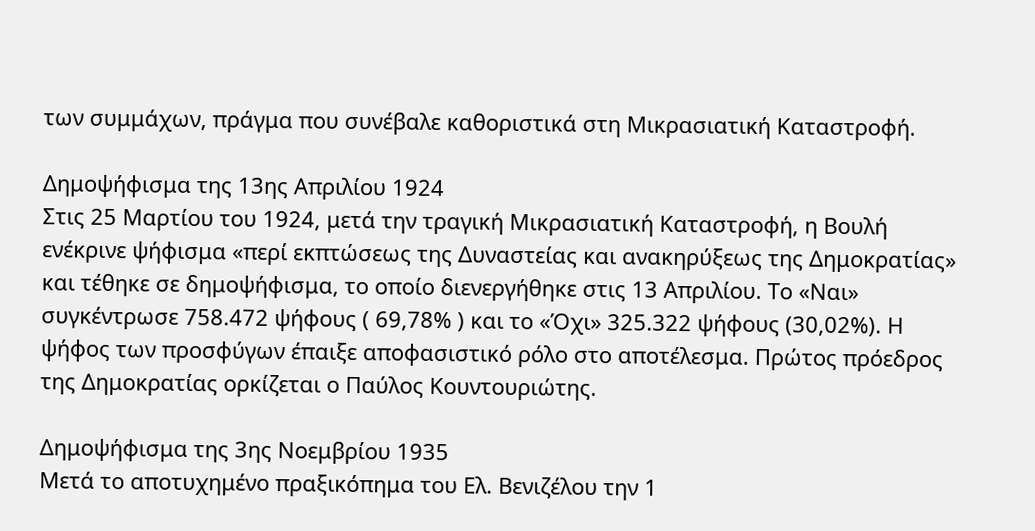των συμμάχων, πράγμα που συνέβαλε καθοριστικά στη Μικρασιατική Καταστροφή.

Δημοψήφισμα της 13ης Απριλίου 1924
Στις 25 Μαρτίου του 1924, μετά την τραγική Μικρασιατική Καταστροφή, η Βουλή ενέκρινε ψήφισμα «περί εκπτώσεως της Δυναστείας και ανακηρύξεως της Δημοκρατίας» και τέθηκε σε δημοψήφισμα, το οποίο διενεργήθηκε στις 13 Απριλίου. Το «Ναι» συγκέντρωσε 758.472 ψήφους ( 69,78% ) και το «Όχι» 325.322 ψήφους (30,02%). Η ψήφος των προσφύγων έπαιξε αποφασιστικό ρόλο στο αποτέλεσμα. Πρώτος πρόεδρος της Δημοκρατίας ορκίζεται ο Παύλος Κουντουριώτης.

Δημοψήφισμα της 3ης Νοεμβρίου 1935
Μετά το αποτυχημένο πραξικόπημα του Ελ. Βενιζέλου την 1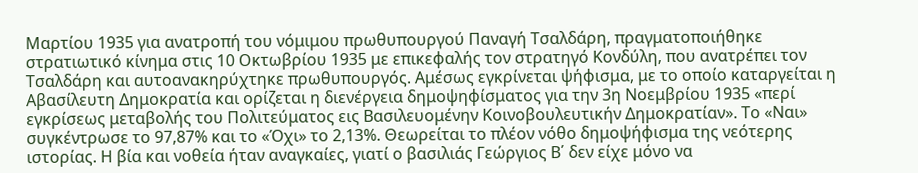Μαρτίου 1935 για ανατροπή του νόμιμου πρωθυπουργού Παναγή Τσαλδάρη, πραγματοποιήθηκε στρατιωτικό κίνημα στις 10 Οκτωβρίου 1935 με επικεφαλής τον στρατηγό Κονδύλη, που ανατρέπει τον Τσαλδάρη και αυτοανακηρύχτηκε πρωθυπουργός. Αμέσως εγκρίνεται ψήφισμα, με το οποίο καταργείται η Αβασίλευτη Δημοκρατία και ορίζεται η διενέργεια δημοψηφίσματος για την 3η Νοεμβρίου 1935 «περί εγκρίσεως μεταβολής του Πολιτεύματος εις Βασιλευομένην Κοινοβουλευτικήν Δημοκρατίαν». Το «Ναι» συγκέντρωσε το 97,87% και το «Όχι» το 2,13%. Θεωρείται το πλέον νόθο δημοψήφισμα της νεότερης ιστορίας. Η βία και νοθεία ήταν αναγκαίες, γιατί ο βασιλιάς Γεώργιος Β΄ δεν είχε μόνο να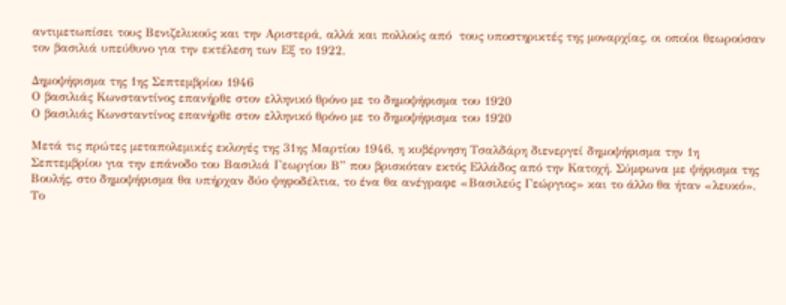αντιμετωπίσει τους Βενιζελικούς και την Αριστερά, αλλά και πολλούς από  τους υποστηρικτές της μοναρχίας, οι οποίοι θεωρούσαν τον βασιλιά υπεύθυνο για την εκτέλεση των Εξ το 1922.

Δημοψήφισμα της 1ης Σεπτεμβρίου 1946
Ο βασιλιάς Κωνσταντίνος επανήρθε στον ελληνικό θρόνο με το δημοψήφισμα του 1920
Ο βασιλιάς Κωνσταντίνος επανήρθε στον ελληνικό θρόνο με το δημοψήφισμα του 1920

Μετά τις πρώτες μεταπολεμικές εκλογές της 31ης Μαρτίου 1946, η κυβέρνηση Τσαλδάρη διενεργεί δημοψήφισμα την 1η Σεπτεμβρίου για την επάνοδο του Βασιλιά Γεωργίου Β” που βρισκόταν εκτός Ελλάδος από την Κατοχή. Σύμφωνα με ψήφισμα της Βουλής, στο δημοψήφισμα θα υπήρχαν δύο ψηφοδέλτια, το ένα θα ανέγραφε «Βασιλεύς Γεώργιος» και το άλλο θα ήταν «λευκό». Το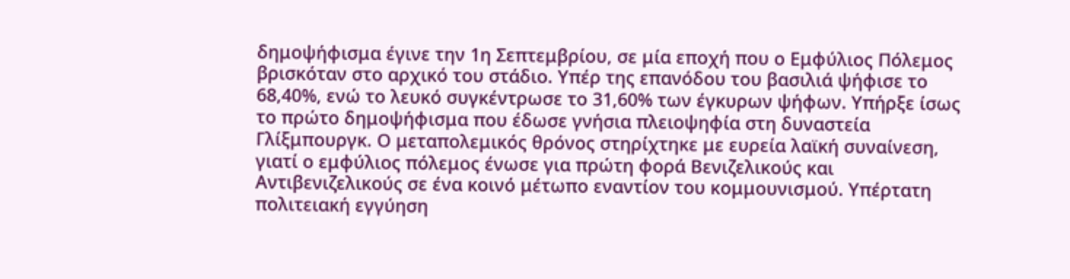δημοψήφισμα έγινε την 1η Σεπτεμβρίου, σε μία εποχή που ο Εμφύλιος Πόλεμος βρισκόταν στο αρχικό του στάδιο. Υπέρ της επανόδου του βασιλιά ψήφισε το 68,40%, ενώ το λευκό συγκέντρωσε το 31,60% των έγκυρων ψήφων. Υπήρξε ίσως το πρώτο δημοψήφισμα που έδωσε γνήσια πλειοψηφία στη δυναστεία Γλίξμπουργκ. Ο μεταπολεμικός θρόνος στηρίχτηκε με ευρεία λαϊκή συναίνεση, γιατί ο εμφύλιος πόλεμος ένωσε για πρώτη φορά Βενιζελικούς και Αντιβενιζελικούς σε ένα κοινό μέτωπο εναντίον του κομμουνισμού. Υπέρτατη πολιτειακή εγγύηση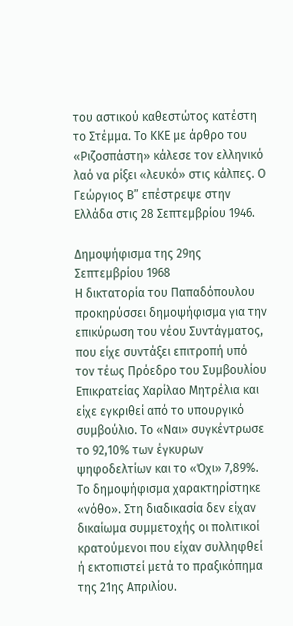του αστικού καθεστώτος κατέστη το Στέμμα. Το ΚΚΕ με άρθρο του «Ριζοσπάστη» κάλεσε τον ελληνικό λαό να ρίξει «λευκό» στις κάλπες. Ο Γεώργιος Β” επέστρεψε στην Ελλάδα στις 28 Σεπτεμβρίου 1946.

Δημοψήφισμα της 29ης Σεπτεμβρίου 1968
Η δικτατορία του Παπαδόπουλου προκηρύσσει δημοψήφισμα για την επικύρωση του νέου Συντάγματος, που είχε συντάξει επιτροπή υπό τον τέως Πρόεδρο του Συμβουλίου Επικρατείας Χαρίλαο Μητρέλια και είχε εγκριθεί από το υπουργικό συμβούλιο. Το «Ναι» συγκέντρωσε το 92,10% των έγκυρων ψηφοδελτίων και το «Όχι» 7,89%. Το δημοψήφισμα χαρακτηρίστηκε «νόθο». Στη διαδικασία δεν είχαν δικαίωμα συμμετοχής οι πολιτικοί κρατούμενοι που είχαν συλληφθεί ή εκτοπιστεί μετά το πραξικόπημα της 21ης Απριλίου.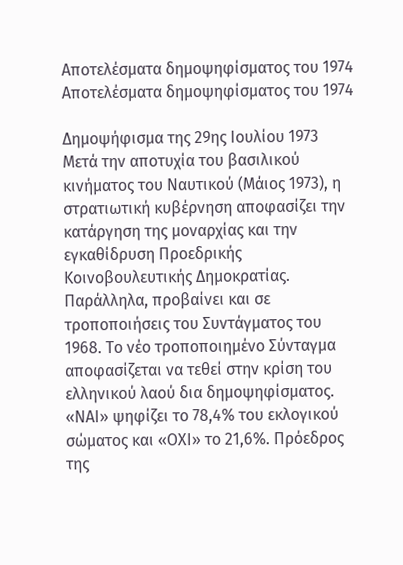Αποτελέσματα δημοψηφίσματος του 1974
Αποτελέσματα δημοψηφίσματος του 1974

Δημοψήφισμα της 29ης Ιουλίου 1973
Μετά την αποτυχία του βασιλικού κινήματος του Ναυτικού (Μάιος 1973), η στρατιωτική κυβέρνηση αποφασίζει την κατάργηση της μοναρχίας και την εγκαθίδρυση Προεδρικής Κοινοβουλευτικής Δημοκρατίας. Παράλληλα, προβαίνει και σε τροποποιήσεις του Συντάγματος του 1968. Το νέο τροποποιημένο Σύνταγμα αποφασίζεται να τεθεί στην κρίση του ελληνικού λαού δια δημοψηφίσματος. «ΝΑΙ» ψηφίζει το 78,4% του εκλογικού σώματος και «ΟΧΙ» το 21,6%. Πρόεδρος της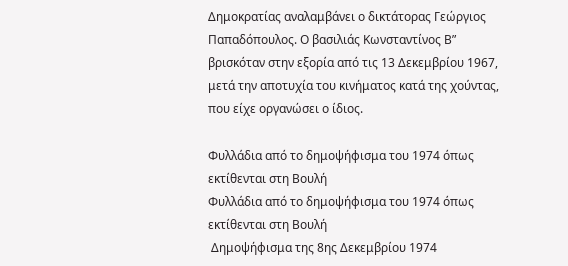Δημοκρατίας αναλαμβάνει ο δικτάτορας Γεώργιος Παπαδόπουλος. Ο βασιλιάς Κωνσταντίνος Β” βρισκόταν στην εξορία από τις 13 Δεκεμβρίου 1967, μετά την αποτυχία του κινήματος κατά της χούντας, που είχε οργανώσει ο ίδιος.

Φυλλάδια από το δημοψήφισμα του 1974 όπως εκτίθενται στη Βουλή
Φυλλάδια από το δημοψήφισμα του 1974 όπως εκτίθενται στη Βουλή
 Δημοψήφισμα της 8ης Δεκεμβρίου 1974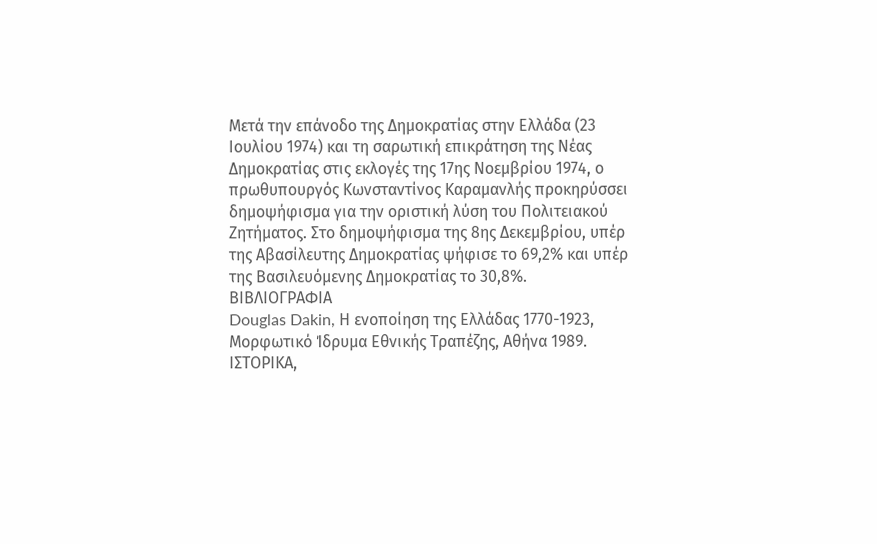Μετά την επάνοδο της Δημοκρατίας στην Ελλάδα (23 Ιουλίου 1974) και τη σαρωτική επικράτηση της Νέας Δημοκρατίας στις εκλογές της 17ης Νοεμβρίου 1974, ο πρωθυπουργός Κωνσταντίνος Καραμανλής προκηρύσσει δημοψήφισμα για την οριστική λύση του Πολιτειακού Ζητήματος. Στο δημοψήφισμα της 8ης Δεκεμβρίου, υπέρ της Αβασίλευτης Δημοκρατίας ψήφισε το 69,2% και υπέρ της Βασιλευόμενης Δημοκρατίας το 30,8%.
ΒΙΒΛΙΟΓΡΑΦΙΑ
Douglas Dakin, Η ενοποίηση της Ελλάδας 1770-1923, Μορφωτικό Ίδρυμα Εθνικής Τραπέζης, Αθήνα 1989.
ΙΣΤΟΡΙΚΑ,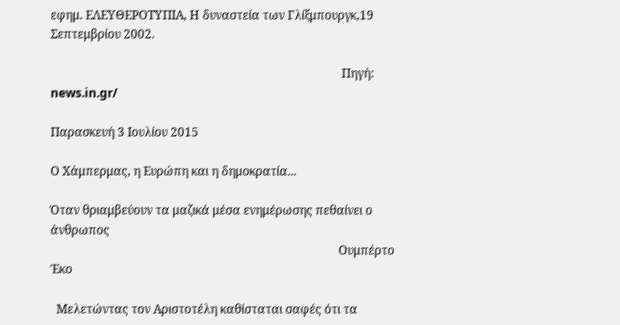εφημ. ΕΛΕΥΘΕΡΟΤΥΠΙΑ, Η δυναστεία των Γλίξμπουργκ,19 Σεπτεμβρίου 2002.

                                                                                                 Πηγή: news.in.gr/

Παρασκευή 3 Ιουλίου 2015

Ο Χάμπερμας, η Ευρώπη και η δημοκρατία...

Όταν θριαμβεύουν τα μαζικά μέσα ενημέρωσης πεθαίνει ο άνθρωπος
                                                                                                Ουμπέρτο Έκο

  Μελετώντας τον Αριστοτέλη καθίσταται σαφές ότι τα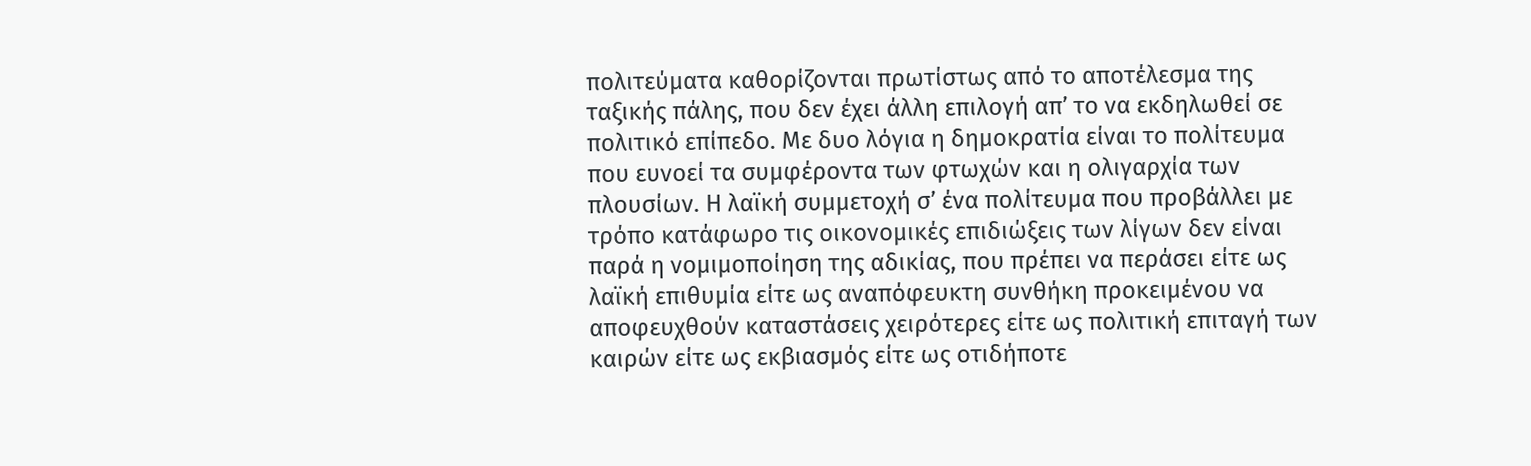πολιτεύματα καθορίζονται πρωτίστως από το αποτέλεσμα της ταξικής πάλης, που δεν έχει άλλη επιλογή απ’ το να εκδηλωθεί σε πολιτικό επίπεδο. Με δυο λόγια η δημοκρατία είναι το πολίτευμα που ευνοεί τα συμφέροντα των φτωχών και η ολιγαρχία των πλουσίων. Η λαϊκή συμμετοχή σ’ ένα πολίτευμα που προβάλλει με τρόπο κατάφωρο τις οικονομικές επιδιώξεις των λίγων δεν είναι παρά η νομιμοποίηση της αδικίας, που πρέπει να περάσει είτε ως λαϊκή επιθυμία είτε ως αναπόφευκτη συνθήκη προκειμένου να αποφευχθούν καταστάσεις χειρότερες είτε ως πολιτική επιταγή των καιρών είτε ως εκβιασμός είτε ως οτιδήποτε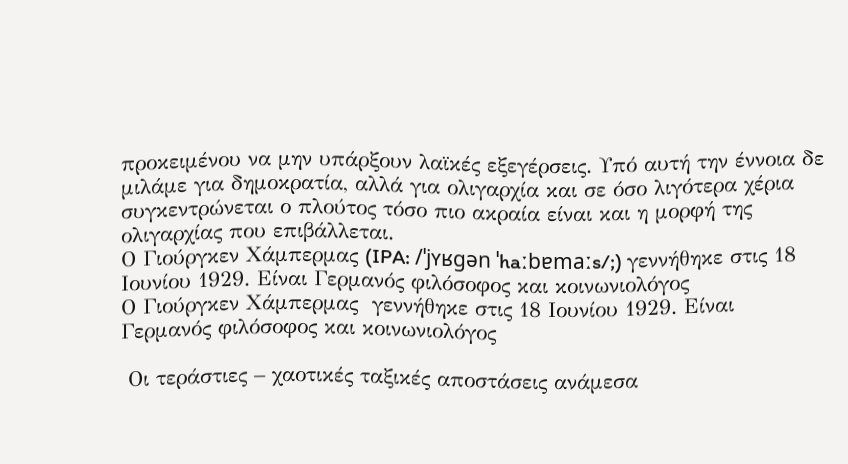προκειμένου να μην υπάρξουν λαϊκές εξεγέρσεις. Υπό αυτή την έννοια δε μιλάμε για δημοκρατία, αλλά για ολιγαρχία και σε όσο λιγότερα χέρια συγκεντρώνεται ο πλούτος τόσο πιο ακραία είναι και η μορφή της ολιγαρχίας που επιβάλλεται.
Ο Γιούργκεν Χάμπερμας (IPA: /ˈjʏʁgən ˈhaːbɐmaːs/;) γεννήθηκε στις 18 Ιουνίου 1929. Είναι Γερμανός φιλόσοφος και κοινωνιολόγος
Ο Γιούργκεν Χάμπερμας  γεννήθηκε στις 18 Ιουνίου 1929. Είναι Γερμανός φιλόσοφος και κοινωνιολόγος

 Οι τεράστιες – χαοτικές ταξικές αποστάσεις ανάμεσα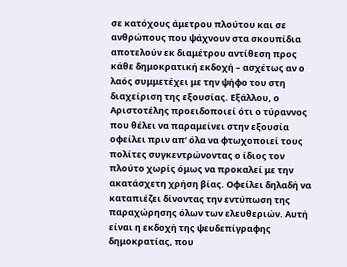σε κατόχους άμετρου πλούτου και σε ανθρώπους που ψάχνουν στα σκουπίδια αποτελούν εκ διαμέτρου αντίθεση προς κάθε δημοκρατική εκδοχή – ασχέτως αν ο λαός συμμετέχει με την ψήφο του στη διαχείριση της εξουσίας. Εξάλλου, ο Αριστοτέλης προειδοποιεί ότι ο τύραννος που θέλει να παραμείνει στην εξουσία οφείλει πριν απ’ όλα να φτωχοποιεί τους πολίτες συγκεντρώνοντας ο ίδιος τον πλούτο χωρίς όμως να προκαλεί με την ακατάσχετη χρήση βίας. Οφείλει δηλαδή να καταπιέζει δίνοντας την εντύπωση της παραχώρησης όλων των ελευθεριών. Αυτή είναι η εκδοχή της ψευδεπίγραφης δημοκρατίας, που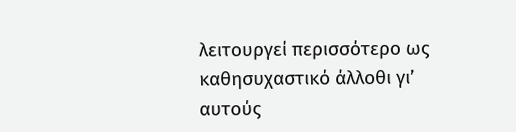λειτουργεί περισσότερο ως καθησυχαστικό άλλοθι γι’ αυτούς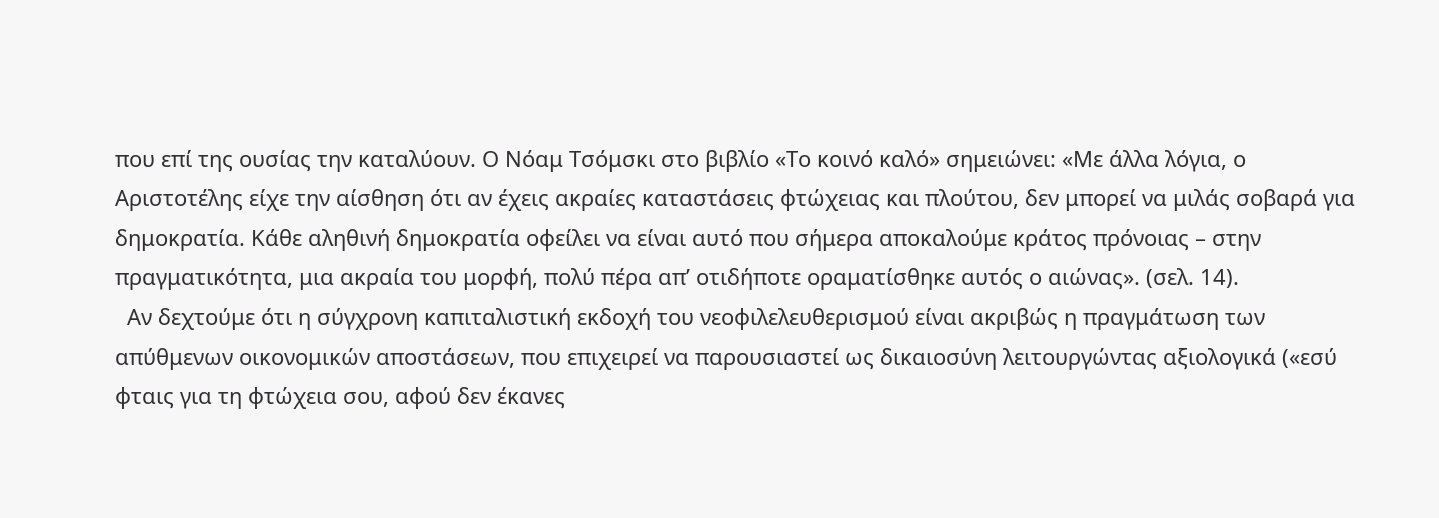που επί της ουσίας την καταλύουν. Ο Νόαμ Τσόμσκι στο βιβλίο «Το κοινό καλό» σημειώνει: «Με άλλα λόγια, ο Αριστοτέλης είχε την αίσθηση ότι αν έχεις ακραίες καταστάσεις φτώχειας και πλούτου, δεν μπορεί να μιλάς σοβαρά για δημοκρατία. Κάθε αληθινή δημοκρατία οφείλει να είναι αυτό που σήμερα αποκαλούμε κράτος πρόνοιας – στην πραγματικότητα, μια ακραία του μορφή, πολύ πέρα απ’ οτιδήποτε οραματίσθηκε αυτός ο αιώνας». (σελ. 14).
  Αν δεχτούμε ότι η σύγχρονη καπιταλιστική εκδοχή του νεοφιλελευθερισμού είναι ακριβώς η πραγμάτωση των απύθμενων οικονομικών αποστάσεων, που επιχειρεί να παρουσιαστεί ως δικαιοσύνη λειτουργώντας αξιολογικά («εσύ φταις για τη φτώχεια σου, αφού δεν έκανες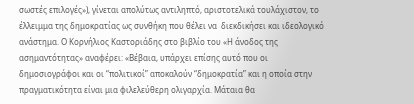σωστές επιλογές»), γίνεται απολύτως αντιληπτό, αριστοτελικά τουλάχιστον, το έλλειμμα της δημοκρατίας ως συνθήκη που θέλει να  διεκδικήσει και ιδεολογικό ανάστημα. Ο Κορνήλιος Καστοριάδης στο βιβλίο του «Η άνοδος της ασημαντότητας» αναφέρει: «Βέβαια, υπάρχει επίσης αυτό που οι δημοσιογράφοι και οι “πολιτικοί” αποκαλούν “δημοκρατία” και η οποία στην πραγματικότητα είναι μια φιλελεύθερη ολιγαρχία. Μάταια θα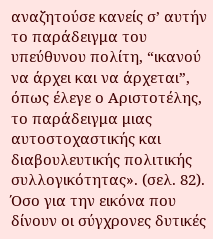αναζητούσε κανείς σ’ αυτήν το παράδειγμα του υπεύθυνου πολίτη, “ικανού να άρχει και να άρχεται”, όπως έλεγε ο Αριστοτέλης, το παράδειγμα μιας αυτοστοχαστικής και διαβουλευτικής πολιτικής συλλογικότητας». (σελ. 82). Όσο για την εικόνα που δίνουν οι σύγχρονες δυτικές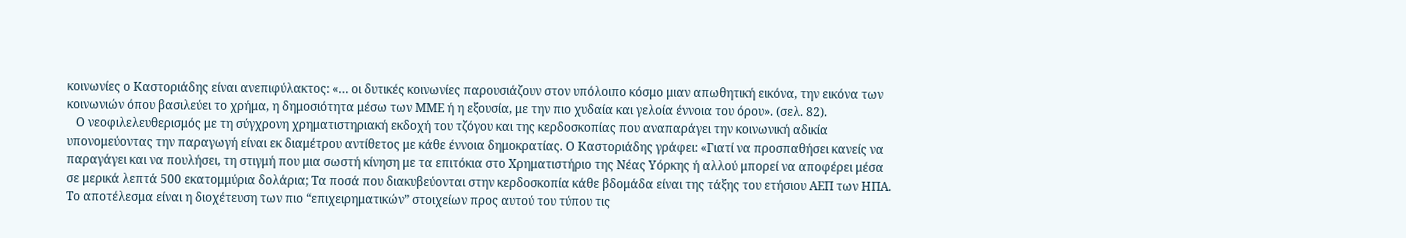κοινωνίες ο Καστοριάδης είναι ανεπιφύλακτος: «… οι δυτικές κοινωνίες παρουσιάζουν στον υπόλοιπο κόσμο μιαν απωθητική εικόνα, την εικόνα των κοινωνιών όπου βασιλεύει το χρήμα, η δημοσιότητα μέσω των ΜΜΕ ή η εξουσία, με την πιο χυδαία και γελοία έννοια του όρου». (σελ. 82).
   Ο νεοφιλελευθερισμός με τη σύγχρονη χρηματιστηριακή εκδοχή του τζόγου και της κερδοσκοπίας που αναπαράγει την κοινωνική αδικία υπονομεύοντας την παραγωγή είναι εκ διαμέτρου αντίθετος με κάθε έννοια δημοκρατίας. Ο Καστοριάδης γράφει: «Γιατί να προσπαθήσει κανείς να παραγάγει και να πουλήσει, τη στιγμή που μια σωστή κίνηση με τα επιτόκια στο Χρηματιστήριο της Νέας Υόρκης ή αλλού μπορεί να αποφέρει μέσα σε μερικά λεπτά 500 εκατομμύρια δολάρια; Τα ποσά που διακυβεύονται στην κερδοσκοπία κάθε βδομάδα είναι της τάξης του ετήσιου ΑΕΠ των ΗΠΑ. Το αποτέλεσμα είναι η διοχέτευση των πιο “επιχειρηματικών” στοιχείων προς αυτού του τύπου τις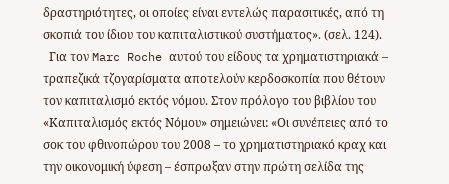δραστηριότητες, οι οποίες είναι εντελώς παρασιτικές, από τη σκοπιά του ίδιου του καπιταλιστικού συστήματος». (σελ. 124).
  Για τον Marc Roche αυτού του είδους τα χρηματιστηριακά – τραπεζικά τζογαρίσματα αποτελούν κερδοσκοπία που θέτουν τον καπιταλισμό εκτός νόμου. Στον πρόλογο του βιβλίου του «Καπιταλισμός εκτός Νόμου» σημειώνει: «Οι συνέπειες από το σοκ του φθινοπώρου του 2008 – το χρηματιστηριακό κραχ και την οικονομική ύφεση – έσπρωξαν στην πρώτη σελίδα της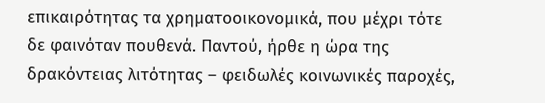επικαιρότητας τα χρηματοοικονομικά, που μέχρι τότε δε φαινόταν πουθενά. Παντού, ήρθε η ώρα της δρακόντειας λιτότητας – φειδωλές κοινωνικές παροχές,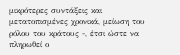μικρότερες συντάξεις και μετατοπισμένες χρονικά, μείωση του ρόλου του κράτους -, έτσι ώστε να πληρωθεί ο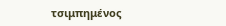τσιμπημένος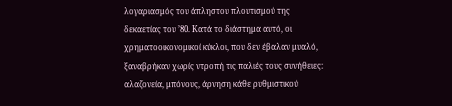λογαριασμός του άπληστου πλουτισμού της δεκαετίας του ’80. Κατά το διάστημα αυτό, οι χρηματοοικονομικοί κύκλοι, που δεν έβαλαν μυαλό, ξαναβρήκαν χωρίς ντροπή τις παλιές τους συνήθειες: αλαζονεία, μπόνους, άρνηση κάθε ρυθμιστικού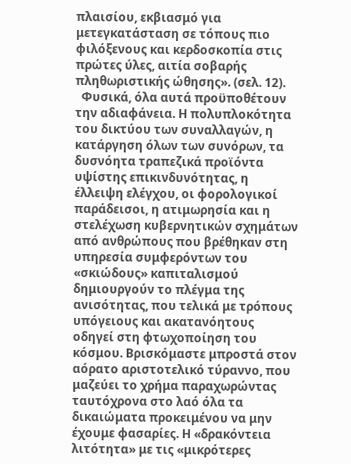πλαισίου, εκβιασμό για μετεγκατάσταση σε τόπους πιο φιλόξενους και κερδοσκοπία στις πρώτες ύλες, αιτία σοβαρής πληθωριστικής ώθησης». (σελ. 12).
  Φυσικά, όλα αυτά προϋποθέτουν την αδιαφάνεια. Η πολυπλοκότητα του δικτύου των συναλλαγών, η κατάργηση όλων των συνόρων, τα δυσνόητα τραπεζικά προϊόντα υψίστης επικινδυνότητας, η έλλειψη ελέγχου, οι φορολογικοί παράδεισοι, η ατιμωρησία και η στελέχωση κυβερνητικών σχημάτων από ανθρώπους που βρέθηκαν στη υπηρεσία συμφερόντων του «σκιώδους» καπιταλισμού δημιουργούν το πλέγμα της ανισότητας, που τελικά με τρόπους υπόγειους και ακατανόητους οδηγεί στη φτωχοποίηση του κόσμου. Βρισκόμαστε μπροστά στον αόρατο αριστοτελικό τύραννο, που μαζεύει το χρήμα παραχωρώντας ταυτόχρονα στο λαό όλα τα δικαιώματα προκειμένου να μην έχουμε φασαρίες. Η «δρακόντεια λιτότητα» με τις «μικρότερες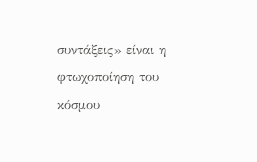συντάξεις» είναι η φτωχοποίηση του κόσμου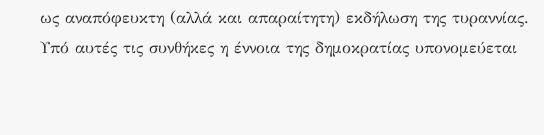ως αναπόφευκτη (αλλά και απαραίτητη) εκδήλωση της τυραννίας. Υπό αυτές τις συνθήκες η έννοια της δημοκρατίας υπονομεύεται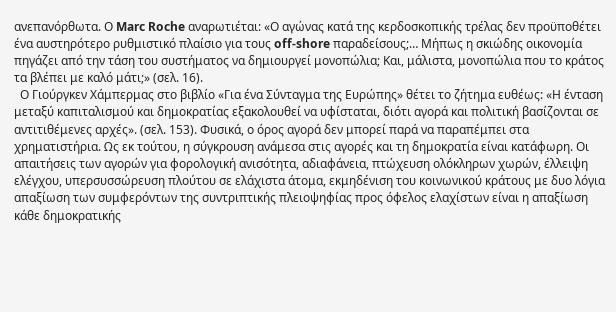ανεπανόρθωτα. Ο Marc Roche αναρωτιέται: «Ο αγώνας κατά της κερδοσκοπικής τρέλας δεν προϋποθέτει ένα αυστηρότερο ρυθμιστικό πλαίσιο για τους off-shore παραδείσους;… Μήπως η σκιώδης οικονομία πηγάζει από την τάση του συστήματος να δημιουργεί μονοπώλια; Και, μάλιστα, μονοπώλια που το κράτος τα βλέπει με καλό μάτι;» (σελ. 16).
  Ο Γιούργκεν Χάμπερμας στο βιβλίο «Για ένα Σύνταγμα της Ευρώπης» θέτει το ζήτημα ευθέως: «Η ένταση μεταξύ καπιταλισμού και δημοκρατίας εξακολουθεί να υφίσταται, διότι αγορά και πολιτική βασίζονται σε αντιτιθέμενες αρχές». (σελ. 153). Φυσικά, ο όρος αγορά δεν μπορεί παρά να παραπέμπει στα χρηματιστήρια. Ως εκ τούτου, η σύγκρουση ανάμεσα στις αγορές και τη δημοκρατία είναι κατάφωρη. Οι απαιτήσεις των αγορών για φορολογική ανισότητα, αδιαφάνεια, πτώχευση ολόκληρων χωρών, έλλειψη ελέγχου, υπερσυσσώρευση πλούτου σε ελάχιστα άτομα, εκμηδένιση του κοινωνικού κράτους με δυο λόγια απαξίωση των συμφερόντων της συντριπτικής πλειοψηφίας προς όφελος ελαχίστων είναι η απαξίωση κάθε δημοκρατικής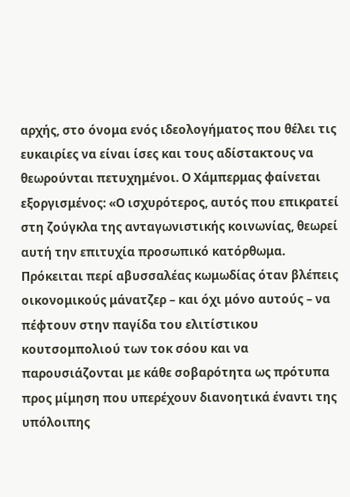αρχής, στο όνομα ενός ιδεολογήματος που θέλει τις ευκαιρίες να είναι ίσες και τους αδίστακτους να θεωρούνται πετυχημένοι. Ο Χάμπερμας φαίνεται εξοργισμένος: «Ο ισχυρότερος, αυτός που επικρατεί στη ζούγκλα της ανταγωνιστικής κοινωνίας, θεωρεί αυτή την επιτυχία προσωπικό κατόρθωμα. Πρόκειται περί αβυσσαλέας κωμωδίας όταν βλέπεις οικονομικούς μάνατζερ – και όχι μόνο αυτούς – να πέφτουν στην παγίδα του ελιτίστικου κουτσομπολιού των τοκ σόου και να παρουσιάζονται με κάθε σοβαρότητα ως πρότυπα προς μίμηση που υπερέχουν διανοητικά έναντι της υπόλοιπης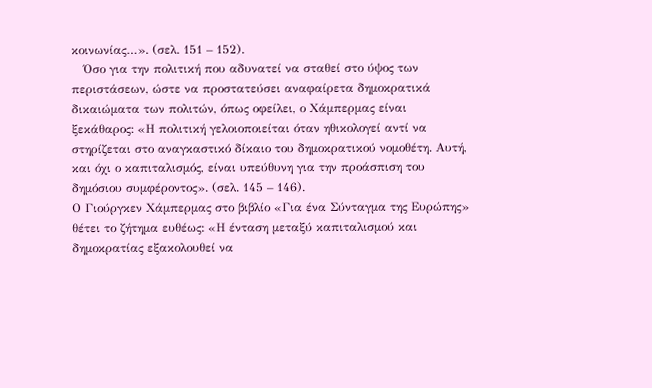κοινωνίας…». (σελ. 151 – 152).
   Όσο για την πολιτική που αδυνατεί να σταθεί στο ύψος των περιστάσεων, ώστε να προστατεύσει αναφαίρετα δημοκρατικά δικαιώματα των πολιτών, όπως οφείλει, ο Χάμπερμας είναι ξεκάθαρος: «Η πολιτική γελοιοποιείται όταν ηθικολογεί αντί να στηρίζεται στο αναγκαστικό δίκαιο του δημοκρατικού νομοθέτη. Αυτή, και όχι ο καπιταλισμός, είναι υπεύθυνη για την προάσπιση του δημόσιου συμφέροντος». (σελ. 145 – 146).
Ο Γιούργκεν Χάμπερμας στο βιβλίο «Για ένα Σύνταγμα της Ευρώπης» θέτει το ζήτημα ευθέως: «Η ένταση μεταξύ καπιταλισμού και δημοκρατίας εξακολουθεί να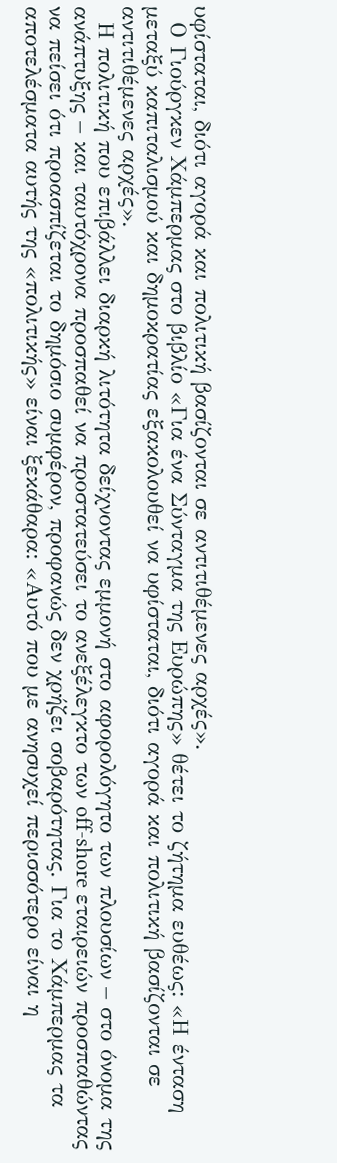υφίσταται, διότι αγορά και πολιτική βασίζονται σε αντιτιθέμενες αρχές».
  Ο Γιούργκεν Χάμπερμας στο βιβλίο «Για ένα Σύνταγμα της Ευρώπης» θέτει το ζήτημα ευθέως: «Η ένταση μεταξύ καπιταλισμού και δημοκρατίας εξακολουθεί να υφίσταται, διότι αγορά και πολιτική βασίζονται σε αντιτιθέμενες αρχές».
  Η πολιτική που επιβάλλει διαρκή λιτότητα δείχνοντας εμμονή στο αφορολόγητο των πλουσίων – στο όνομα της ανάπτυξης – και ταυτόχρονα προσπαθεί να προστατεύσει το ανεξέλεγκτο των off-shore εταιρειών προσπαθώντας να πείσει ότι προασπίζεται το δημόσιο συμφέρον, προφανώς δεν χρήζει σοβαρότητας. Για το Χάμπερμας τα αποτελέσματα αυτής της «πολιτικής» είναι ξεκάθαρα: «Αυτό που με ανησυχεί περισσότερο είναι η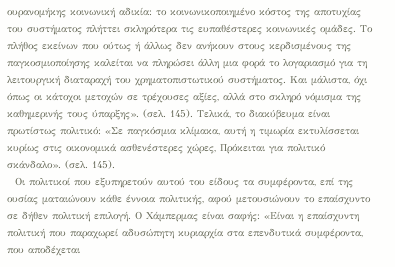ουρανομήκης κοινωνική αδικία: το κοινωνικοποιημένο κόστος της αποτυχίας του συστήματος πλήττει σκληρότερα τις ευπαθέστερες κοινωνικές ομάδες. Το πλήθος εκείνων που ούτως ή άλλως δεν ανήκουν στους κερδισμένους της παγκοσμιοποίησης καλείται να πληρώσει άλλη μια φορά το λογαριασμό για τη λειτουργική διαταραχή του χρηματοπιστωτικού συστήματος. Και μάλιστα, όχι όπως οι κάτοχοι μετοχών σε τρέχουσες αξίες, αλλά στο σκληρό νόμισμα της καθημερινής τους ύπαρξης». (σελ. 145). Τελικά, το διακύβευμα είναι πρωτίστως πολιτικό: «Σε παγκόσμια κλίμακα, αυτή η τιμωρία εκτυλίσσεται κυρίως στις οικονομικά ασθενέστερες χώρες, Πρόκειται για πολιτικό σκάνδαλο». (σελ. 145).
  Οι πολιτικοί που εξυπηρετούν αυτού του είδους τα συμφέροντα, επί της ουσίας ματαιώνουν κάθε έννοια πολιτικής, αφού μετουσιώνουν το επαίσχυντο σε δήθεν πολιτική επιλογή. Ο Χάμπερμας είναι σαφής: «Είναι η επαίσχυντη πολιτική που παραχωρεί αδυσώπητη κυριαρχία στα επενδυτικά συμφέροντα, που αποδέχεται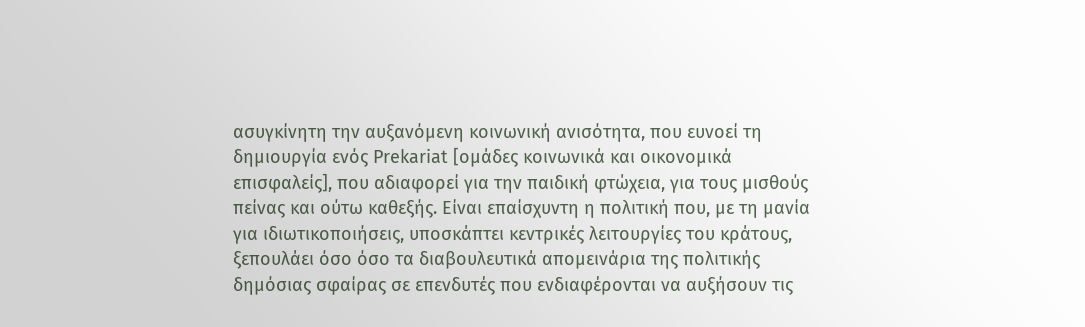ασυγκίνητη την αυξανόμενη κοινωνική ανισότητα, που ευνοεί τη δημιουργία ενός Prekariat [ομάδες κοινωνικά και οικονομικά επισφαλείς], που αδιαφορεί για την παιδική φτώχεια, για τους μισθούς πείνας και ούτω καθεξής. Είναι επαίσχυντη η πολιτική που, με τη μανία για ιδιωτικοποιήσεις, υποσκάπτει κεντρικές λειτουργίες του κράτους, ξεπουλάει όσο όσο τα διαβουλευτικά απομεινάρια της πολιτικής δημόσιας σφαίρας σε επενδυτές που ενδιαφέρονται να αυξήσουν τις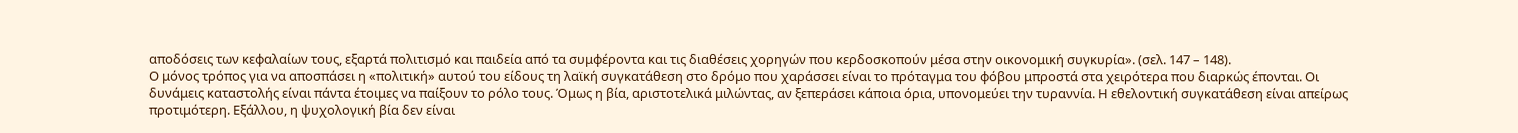αποδόσεις των κεφαλαίων τους, εξαρτά πολιτισμό και παιδεία από τα συμφέροντα και τις διαθέσεις χορηγών που κερδοσκοπούν μέσα στην οικονομική συγκυρία». (σελ. 147 – 148).
Ο μόνος τρόπος για να αποσπάσει η «πολιτική» αυτού του είδους τη λαϊκή συγκατάθεση στο δρόμο που χαράσσει είναι το πρόταγμα του φόβου μπροστά στα χειρότερα που διαρκώς έπονται. Οι δυνάμεις καταστολής είναι πάντα έτοιμες να παίξουν το ρόλο τους. Όμως η βία, αριστοτελικά μιλώντας, αν ξεπεράσει κάποια όρια, υπονομεύει την τυραννία. Η εθελοντική συγκατάθεση είναι απείρως προτιμότερη. Εξάλλου, η ψυχολογική βία δεν είναι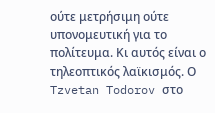ούτε μετρήσιμη ούτε υπονομευτική για το πολίτευμα. Κι αυτός είναι ο τηλεοπτικός λαϊκισμός. Ο Tzvetan Todorov στο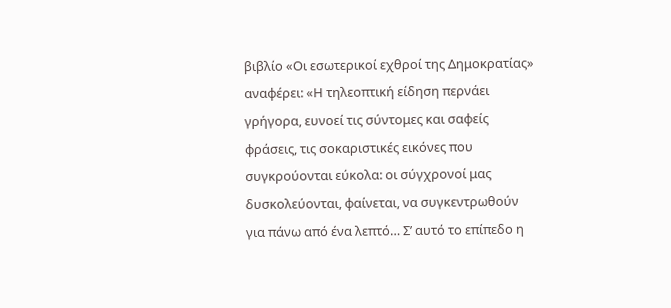βιβλίο «Οι εσωτερικοί εχθροί της Δημοκρατίας» αναφέρει: «Η τηλεοπτική είδηση περνάει γρήγορα, ευνοεί τις σύντομες και σαφείς φράσεις, τις σοκαριστικές εικόνες που συγκρούονται εύκολα: οι σύγχρονοί μας δυσκολεύονται, φαίνεται, να συγκεντρωθούν για πάνω από ένα λεπτό… Σ’ αυτό το επίπεδο η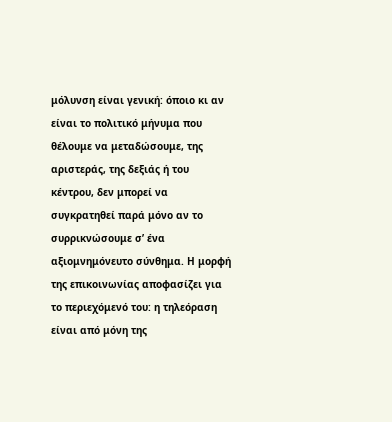μόλυνση είναι γενική: όποιο κι αν είναι το πολιτικό μήνυμα που θέλουμε να μεταδώσουμε, της αριστεράς, της δεξιάς ή του κέντρου, δεν μπορεί να συγκρατηθεί παρά μόνο αν το συρρικνώσουμε σ’ ένα αξιομνημόνευτο σύνθημα. Η μορφή της επικοινωνίας αποφασίζει για το περιεχόμενό του: η τηλεόραση είναι από μόνη της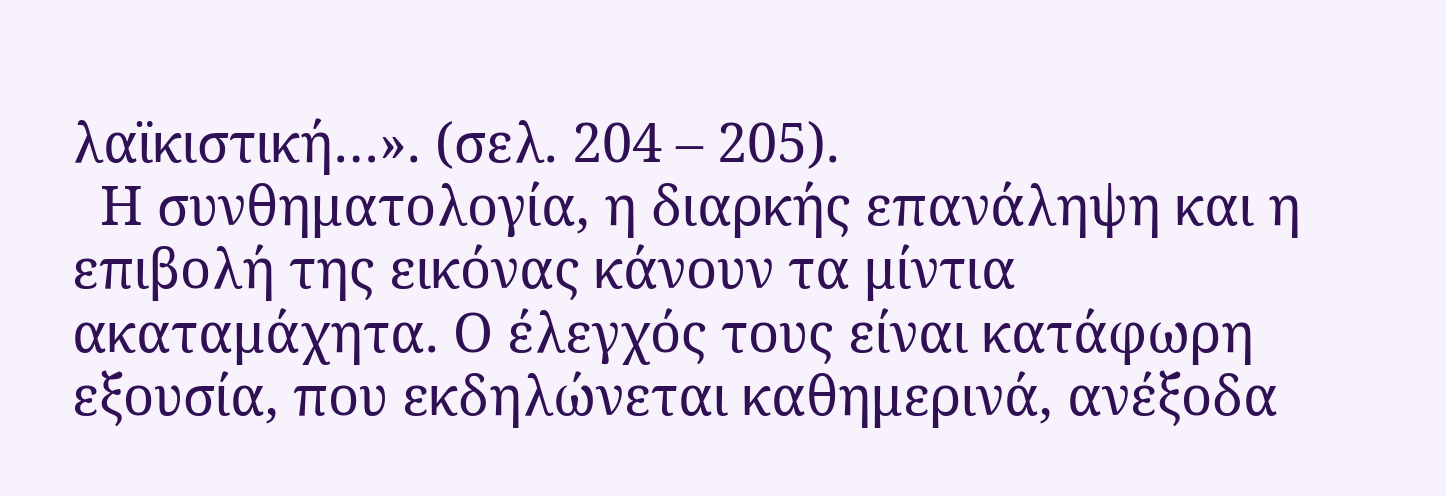λαϊκιστική…». (σελ. 204 – 205).
  Η συνθηματολογία, η διαρκής επανάληψη και η επιβολή της εικόνας κάνουν τα μίντια ακαταμάχητα. Ο έλεγχός τους είναι κατάφωρη εξουσία, που εκδηλώνεται καθημερινά, ανέξοδα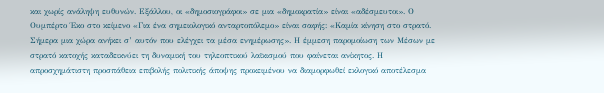και χωρίς ανάληψη ευθυνών. Εξάλλου, οι «δημοσιογράφοι» σε μια «δημοκρατία» είναι «αδέσμευτοι». Ο Ουμπέρτο Έκο στο κείμενο «Για ένα σημειολογικό ανταρτοπόλεμο» είναι σαφής: «Καμία κίνηση στο στρατό. Σήμερα μια χώρα ανήκει σ’ αυτόν που ελέγχει τα μέσα ενημέρωσης». Η έμμεση παρομοίωση των Μέσων με στρατό κατοχής καταδεικνύει τη δυναμική του τηλεοπτικού λαϊκισμού που φαίνεται ανίκητος. Η απροσχημάτιστη προσπάθεια επιβολής πολιτικής άποψης προκειμένου να διαμορφωθεί εκλογικό αποτέλεσμα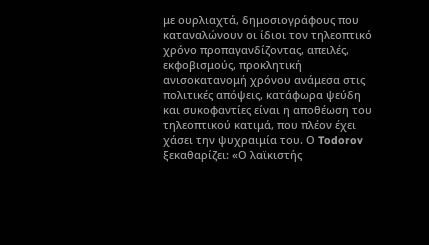με ουρλιαχτά, δημοσιογράφους που καταναλώνουν οι ίδιοι τον τηλεοπτικό χρόνο προπαγανδίζοντας, απειλές, εκφοβισμούς, προκλητική ανισοκατανομή χρόνου ανάμεσα στις πολιτικές απόψεις, κατάφωρα ψεύδη και συκοφαντίες είναι η αποθέωση του τηλεοπτικού κατιμά, που πλέον έχει χάσει την ψυχραιμία του. Ο Todorov ξεκαθαρίζει: «Ο λαϊκιστής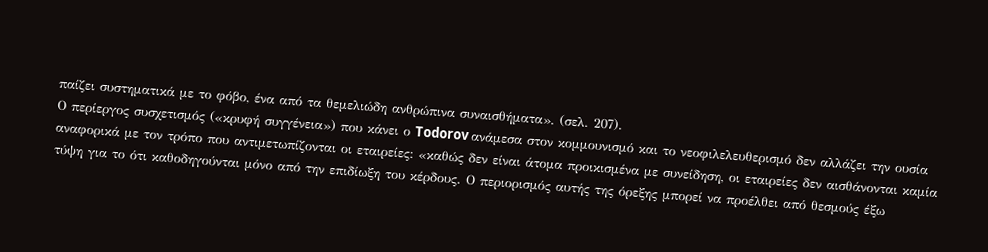παίζει συστηματικά με το φόβο, ένα από τα θεμελιώδη ανθρώπινα συναισθήματα». (σελ. 207).
Ο περίεργος συσχετισμός («κρυφή συγγένεια») που κάνει ο Todorov ανάμεσα στον κομμουνισμό και το νεοφιλελευθερισμό δεν αλλάζει την ουσία αναφορικά με τον τρόπο που αντιμετωπίζονται οι εταιρείες: «καθώς δεν είναι άτομα προικισμένα με συνείδηση, οι εταιρείες δεν αισθάνονται καμία τύψη για το ότι καθοδηγούνται μόνο από την επιδίωξη του κέρδους. Ο περιορισμός αυτής της όρεξης μπορεί να προέλθει από θεσμούς έξω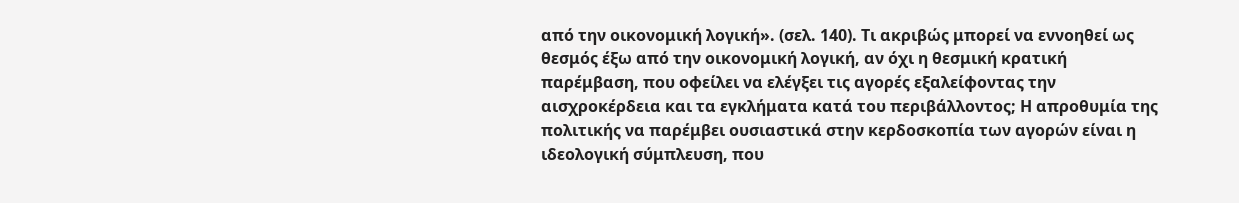από την οικονομική λογική». (σελ. 140). Τι ακριβώς μπορεί να εννοηθεί ως θεσμός έξω από την οικονομική λογική, αν όχι η θεσμική κρατική παρέμβαση, που οφείλει να ελέγξει τις αγορές εξαλείφοντας την αισχροκέρδεια και τα εγκλήματα κατά του περιβάλλοντος; Η απροθυμία της πολιτικής να παρέμβει ουσιαστικά στην κερδοσκοπία των αγορών είναι η ιδεολογική σύμπλευση, που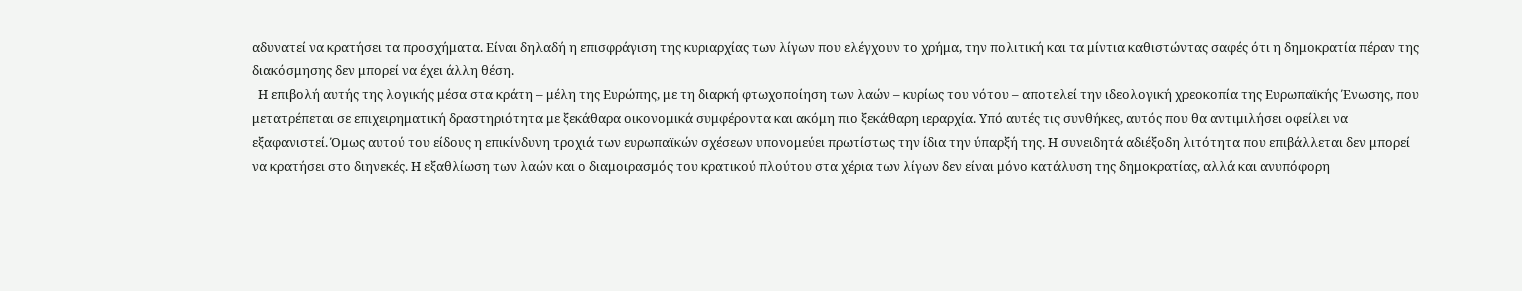αδυνατεί να κρατήσει τα προσχήματα. Είναι δηλαδή η επισφράγιση της κυριαρχίας των λίγων που ελέγχουν το χρήμα, την πολιτική και τα μίντια καθιστώντας σαφές ότι η δημοκρατία πέραν της διακόσμησης δεν μπορεί να έχει άλλη θέση.
  Η επιβολή αυτής της λογικής μέσα στα κράτη – μέλη της Ευρώπης, με τη διαρκή φτωχοποίηση των λαών – κυρίως του νότου – αποτελεί την ιδεολογική χρεοκοπία της Ευρωπαϊκής Ένωσης, που μετατρέπεται σε επιχειρηματική δραστηριότητα με ξεκάθαρα οικονομικά συμφέροντα και ακόμη πιο ξεκάθαρη ιεραρχία. Υπό αυτές τις συνθήκες, αυτός που θα αντιμιλήσει οφείλει να εξαφανιστεί. Όμως αυτού του είδους η επικίνδυνη τροχιά των ευρωπαϊκών σχέσεων υπονομεύει πρωτίστως την ίδια την ύπαρξή της. Η συνειδητά αδιέξοδη λιτότητα που επιβάλλεται δεν μπορεί να κρατήσει στο διηνεκές. Η εξαθλίωση των λαών και ο διαμοιρασμός του κρατικού πλούτου στα χέρια των λίγων δεν είναι μόνο κατάλυση της δημοκρατίας, αλλά και ανυπόφορη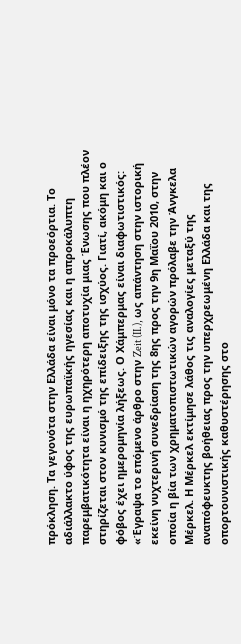πρόκληση. Τα γεγονότα στην Ελλάδα είναι μόνο τα προεόρτια. Το αδιάλλακτο ύφος της ευρωπαϊκής ηγεσίας και η απροκάλυπτη παρεμβατικότητα είναι η ηχηρότερη αποτυχία μιας Ένωσης που πλέον στηρίζεται στον κυνισμό της επίδειξης της ισχύος. Γιατί, ακόμη και ο φόβος έχει ημερομηνία λήξεως. Ο Χάμπερμας είναι διαφωτιστικός: «Έγραψα το επόμενο άρθρο στην Zeit (II.), ως απάντηση στην ιστορική εκείνη νυχτερινή συνεδρίαση της 8ης προς την 9η Μαΐου 2010, στην οποία η βία των χρηματοπιστωτικών αγορών πρόλαβε την Άνγκελα Μέρκελ. Η Μέρκελ εκτίμησε λάθος τις αναλογίες μεταξύ της αναπόφευκτης βοήθειας προς την υπερχρεωμένη Ελλάδα και της οπορτουνιστικής καθυστέρησης στο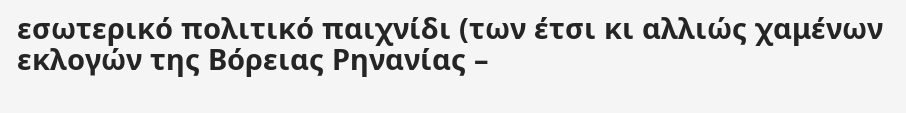εσωτερικό πολιτικό παιχνίδι (των έτσι κι αλλιώς χαμένων εκλογών της Βόρειας Ρηνανίας –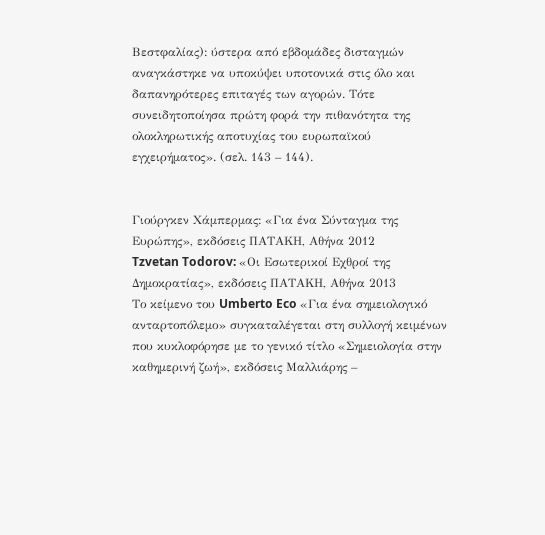Βεστφαλίας): ύστερα από εβδομάδες δισταγμών αναγκάστηκε να υποκύψει υποτονικά στις όλο και δαπανηρότερες επιταγές των αγορών. Τότε συνειδητοποίησα πρώτη φορά την πιθανότητα της ολοκληρωτικής αποτυχίας του ευρωπαϊκού εγχειρήματος». (σελ. 143 – 144).


Γιούργκεν Χάμπερμας: «Για ένα Σύνταγμα της Ευρώπης», εκδόσεις ΠΑΤΑΚΗ, Αθήνα 2012
Tzvetan Todorov: «Οι Εσωτερικοί Εχθροί της Δημοκρατίας», εκδόσεις ΠΑΤΑΚΗ, Αθήνα 2013
Το κείμενο του Umberto Eco «Για ένα σημειολογικό ανταρτοπόλεμο» συγκαταλέγεται στη συλλογή κειμένων που κυκλοφόρησε με το γενικό τίτλο «Σημειολογία στην καθημερινή ζωή», εκδόσεις Μαλλιάρης –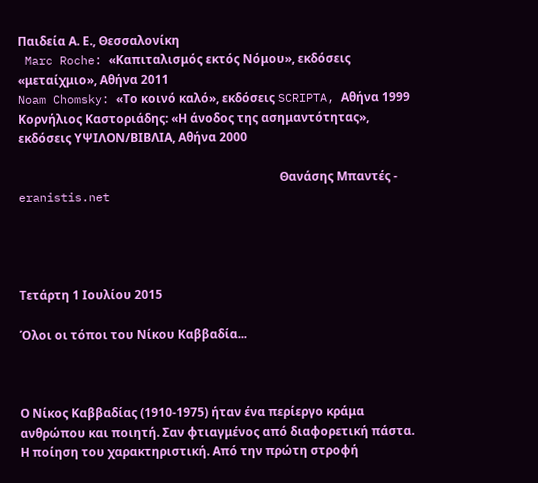Παιδεία Α. Ε., Θεσσαλονίκη
 Marc Roche: «Καπιταλισμός εκτός Νόμου», εκδόσεις «μεταίχμιο», Αθήνα 2011
Noam Chomsky: «Το κοινό καλό», εκδόσεις SCRIPTA, Αθήνα 1999
Κορνήλιος Καστοριάδης: «Η άνοδος της ασημαντότητας», εκδόσεις ΥΨΙΛΟΝ/ΒΙΒΛΙΑ, Αθήνα 2000

                                                                                       Θανάσης Μπαντές - eranistis.net




Τετάρτη 1 Ιουλίου 2015

Όλοι οι τόποι του Νίκου Καββαδία...



Ο Νίκος Καββαδίας (1910-1975) ήταν ένα περίεργο κράμα ανθρώπου και ποιητή. Σαν φτιαγμένος από διαφορετική πάστα. Η ποίηση του χαρακτηριστική. Από την πρώτη στροφή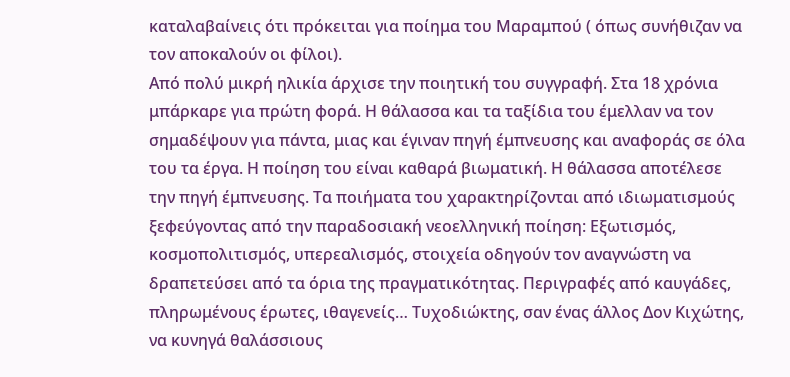καταλαβαίνεις ότι πρόκειται για ποίημα του Μαραμπού ( όπως συνήθιζαν να τον αποκαλούν οι φίλοι).
Από πολύ μικρή ηλικία άρχισε την ποιητική του συγγραφή. Στα 18 χρόνια μπάρκαρε για πρώτη φορά. Η θάλασσα και τα ταξίδια του έμελλαν να τον σημαδέψουν για πάντα, μιας και έγιναν πηγή έμπνευσης και αναφοράς σε όλα του τα έργα. Η ποίηση του είναι καθαρά βιωματική. Η θάλασσα αποτέλεσε την πηγή έμπνευσης. Τα ποιήματα του χαρακτηρίζονται από ιδιωματισμούς ξεφεύγοντας από την παραδοσιακή νεοελληνική ποίηση: Εξωτισμός, κοσμοπολιτισμός, υπερεαλισμός, στοιχεία οδηγούν τον αναγνώστη να δραπετεύσει από τα όρια της πραγματικότητας. Περιγραφές από καυγάδες, πληρωμένους έρωτες, ιθαγενείς… Τυχοδιώκτης, σαν ένας άλλος Δον Κιχώτης, να κυνηγά θαλάσσιους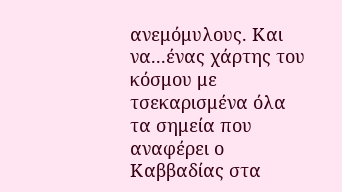ανεμόμυλους. Και να...ένας χάρτης του κόσμου με τσεκαρισμένα όλα τα σημεία που αναφέρει ο Καββαδίας στα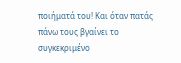ποιήματά του! Και όταν πατάς πάνω τους βγαίνει το συγκεκριμένο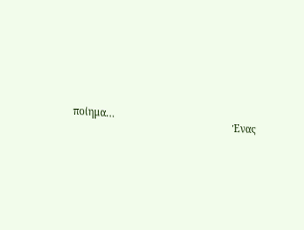ποίημα...
                                                     Ένας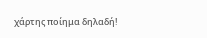χάρτης ποίημα δηλαδή!